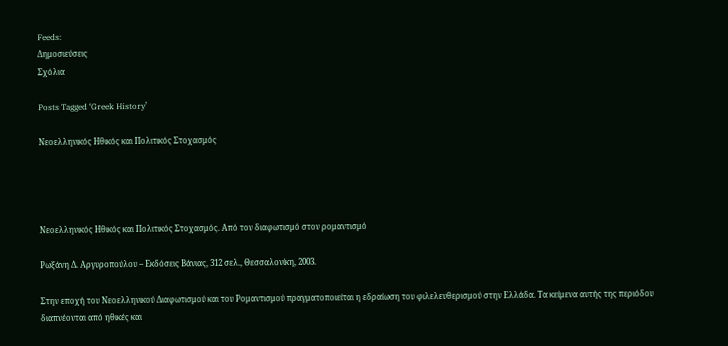Feeds:
Δημοσιεύσεις
Σχόλια

Posts Tagged ‘Greek History’

Νεοελληνικός Ηθικός και Πολιτικός Στοχασμός




Νεοελληνικός Ηθικός και Πολιτικός Στοχασμός. Από τον διαφωτισμό στον ρομαντισμό

Ρωξάνη Δ. Αργυροπούλου – Εκδόσεις Βάνιας, 312 σελ., Θεσσαλονίκη, 2003.

Στην εποχή του Νεοελληνικού Διαφωτισμού και του Ρομαντισμού πραγματοποιείται η εδραίωση του φιλελευθερισμού στην Ελλάδα. Τα κείμενα αυτής της περιόδου διαπνέονται από ηθικές και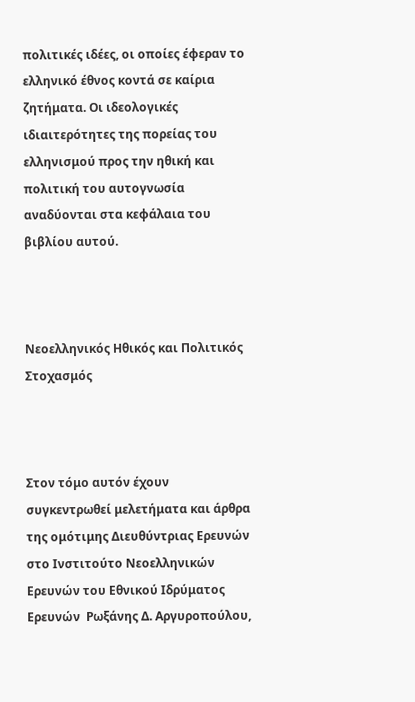πολιτικές ιδέες, οι οποίες έφεραν το ελληνικό έθνος κοντά σε καίρια ζητήματα. Οι ιδεολογικές ιδιαιτερότητες της πορείας του ελληνισμού προς την ηθική και πολιτική του αυτογνωσία αναδύονται στα κεφάλαια του βιβλίου αυτού.



Νεοελληνικός Ηθικός και Πολιτικός Στοχασμός



Στον τόμο αυτόν έχουν συγκεντρωθεί μελετήματα και άρθρα της ομότιμης Διευθύντριας Eρευνών στο Ινστιτούτο Nεοελληνικών Eρευνών του Eθνικού Iδρύματος Eρευνών  Pωξάνης Δ. Aργυροπούλου,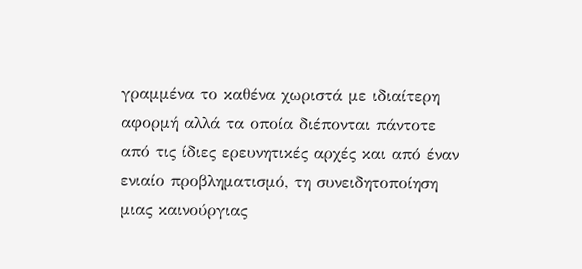γραμμένα το καθένα χωριστά με ιδιαίτερη αφορμή αλλά τα οποία διέπονται πάντοτε από τις ίδιες ερευνητικές αρχές και από έναν ενιαίο προβληματισμό, τη συνειδητοποίηση μιας καινούργιας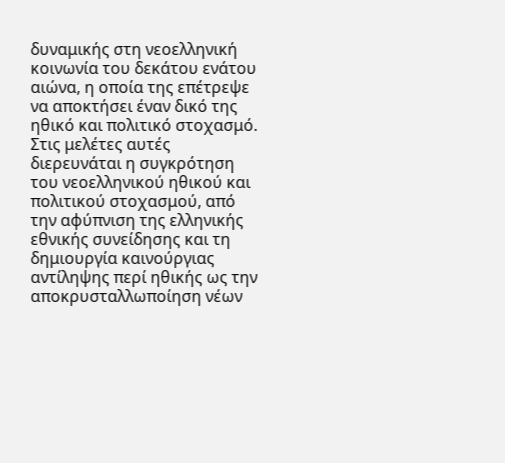δυναμικής στη νεοελληνική κοινωνία του δεκάτου ενάτου αιώνα, η οποία της επέτρεψε να αποκτήσει έναν δικό της ηθικό και πολιτικό στοχασμό. Στις μελέτες αυτές διερευνάται η συγκρότηση του νεοελληνικού ηθικού και πολιτικού στοχασμού, από την αφύπνιση της ελληνικής εθνικής συνείδησης και τη δημιουργία καινούργιας αντίληψης περί ηθικής ως την αποκρυσταλλωποίηση νέων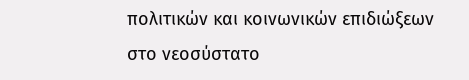πολιτικών και κοινωνικών επιδιώξεων στο νεοσύστατο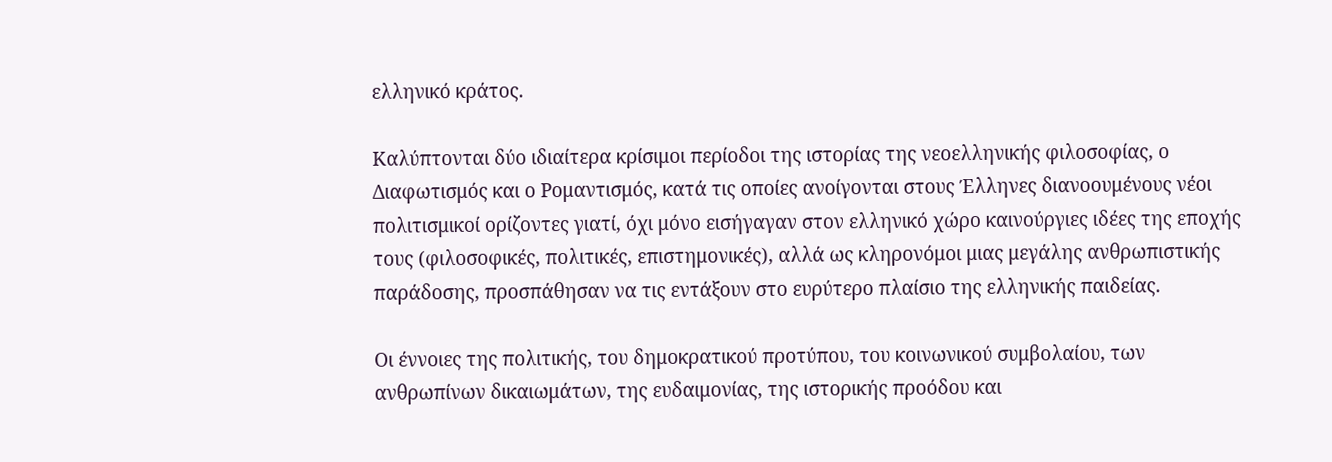ελληνικό κράτος.

Καλύπτονται δύο ιδιαίτερα κρίσιμοι περίοδοι της ιστορίας της νεοελληνικής φιλοσοφίας, ο Διαφωτισμός και ο Ρομαντισμός, κατά τις οποίες ανοίγονται στους Έλληνες διανοουμένους νέοι πολιτισμικοί ορίζοντες γιατί, όχι μόνο εισήγαγαν στον ελληνικό χώρο καινούργιες ιδέες της εποχής τους (φιλοσοφικές, πολιτικές, επιστημονικές), αλλά ως κληρονόμοι μιας μεγάλης ανθρωπιστικής παράδοσης, προσπάθησαν να τις εντάξουν στο ευρύτερο πλαίσιο της ελληνικής παιδείας.

Οι έννοιες της πολιτικής, του δημοκρατικού προτύπου, του κοινωνικού συμβολαίου, των ανθρωπίνων δικαιωμάτων, της ευδαιμονίας, της ιστορικής προόδου και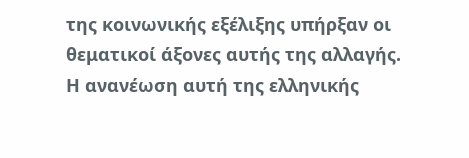της κοινωνικής εξέλιξης υπήρξαν οι θεματικοί άξονες αυτής της αλλαγής. Η ανανέωση αυτή της ελληνικής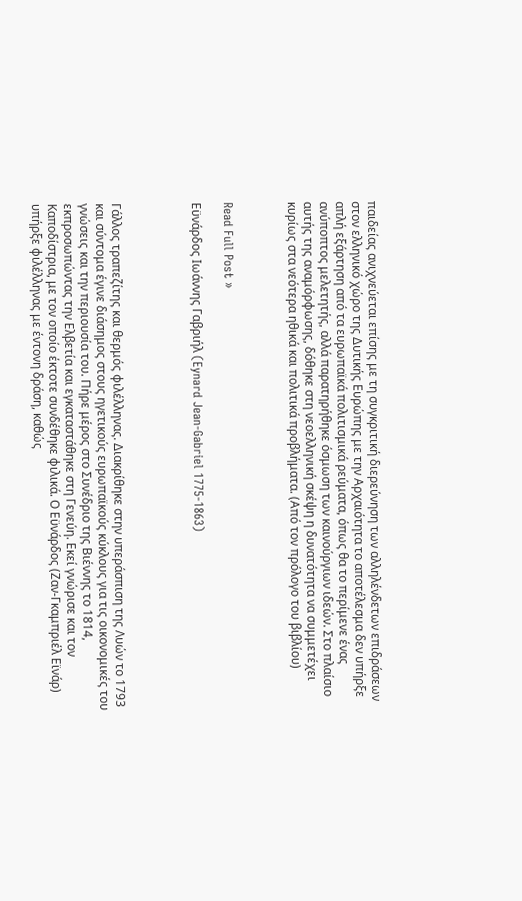παιδείας ανιχνεύεται επίσης με τη συγκριτική διερεύνηση των αλληλένδετων επιδράσεων στον ελληνικό χώρο της Δυτικής Ευρώπης με την Αρχαιότητα το αποτέλεσμα δεν υπήρξε απλή εξάρτηση από τα ευρωπαϊκά πολιτισμικά ρεύματα, όπως θα το περίμενε ένας ανύποπτος μελετητής, αλλά παρατηρήθηκε όσμωση των καινούργιων ιδεών. Στο πλαίσιο αυτής της αναμόρφωσης, δόθηκε στη νεοελληνική σκέψη η δυνατότητα να συμμετέχει κυρίως στα νεότερα ηθικά και πολιτικά προβλήματα. (Από τον πρόλογο του βιβλίου)



Read Full Post »

Εϋνάρδος Ιωάννης Γαβριήλ (Eynard Jean-Gabriel 1775-1863)




Γάλλος τραπεζίτης και θερμός φιλέλληνας. Διακρίθηκε στην υπεράσπιση της Λυών το 1793 και σύντομα έγινε διάσημος στους ηγετικούς ευρωπαϊκούς κύκλους για τις οικονομικές του γνώσεις και την περιουσία του. Πήρε μέρος στο Συνέδριο της Βιέννης το 1814, εκπροσωπώντας την Ελβετία και εγκαταστάθηκε στη Γενεύη. Εκεί γνώρισε και τον Καποδίστρια, με τον οποίο έκτοτε συνδέθηκε φιλικά. Ο Εϋνάρδος (Ζαν-Γκαμπριέλ Εϊνάρ) υπήρξε φιλέλληνας με έντονη δράση, καθώς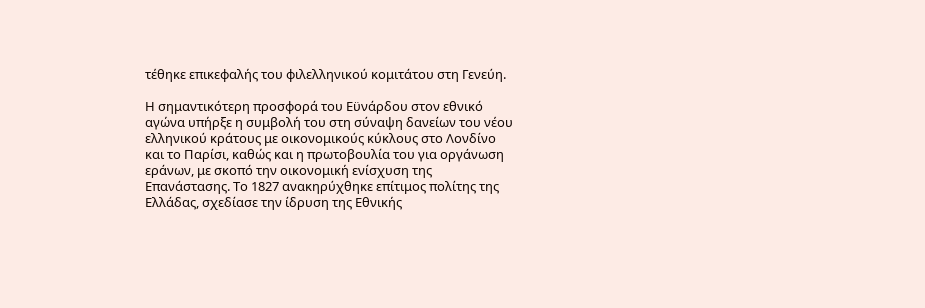τέθηκε επικεφαλής του φιλελληνικού κομιτάτου στη Γενεύη.

Η σημαντικότερη προσφορά του Εϋνάρδου στον εθνικό αγώνα υπήρξε η συμβολή του στη σύναψη δανείων του νέου ελληνικού κράτους με οικονομικούς κύκλους στο Λονδίνο και το Παρίσι, καθώς και η πρωτοβουλία του για οργάνωση εράνων, με σκοπό την οικονομική ενίσχυση της Επανάστασης. Το 1827 ανακηρύχθηκε επίτιμος πολίτης της Ελλάδας, σχεδίασε την ίδρυση της Εθνικής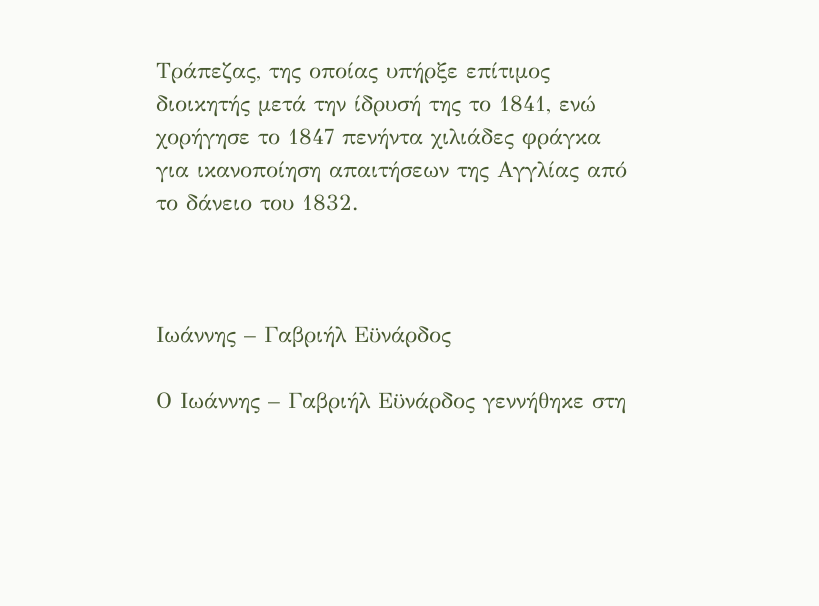Τράπεζας, της οποίας υπήρξε επίτιμος διοικητής μετά την ίδρυσή της το 1841, ενώ χορήγησε το 1847 πενήντα χιλιάδες φράγκα για ικανοποίηση απαιτήσεων της Αγγλίας από το δάνειο του 1832.



Ιωάννης – Γαβριήλ Εϋνάρδος

Ο Ιωάννης – Γαβριήλ Εϋνάρδος γεννήθηκε στη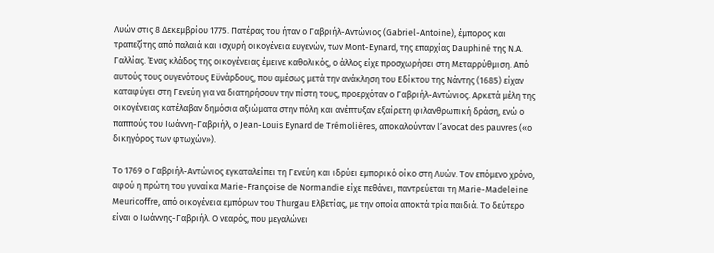Λυών στις 8 Δεκεμβρίου 1775. Πατέρας του ήταν ο Γαβριήλ-Αντώνιος (Gabriel-Antoine), έμπορος και τραπεζίτης από παλαιά και ισχυρή οικογένεια ευγενών, των Mont-Eynard, της επαρχίας Dauphiné της Ν.Α. Γαλλίας. Ένας κλάδος της οικογένειας έμεινε καθολικός, ο άλλος είχε προσχωρήσει στη Μεταρρύθμιση. Από αυτούς τους ουγενότους Εϋνάρδους, που αμέσως μετά την ανάκληση του Εδίκτου της Νάντης (1685) είχαν καταφύγει στη Γενεύη για να διατηρήσουν την πίστη τους, προερχόταν ο Γαβριήλ-Αντώνιος. Αρκετά μέλη της οικογένειας κατέλαβαν δημόσια αξιώματα στην πόλη και ανέπτυξαν εξαίρετη φιλανθρωπική δράση, ενώ ο παππούς του Ιωάννη-Γαβριήλ, ο Jean-Louis Eynard de Trémolières, αποκαλούνταν l’avocat des pauvres («ο δικηγόρος των φτωχών»).

Το 1769 ο Γαβριήλ-Αντώνιος εγκαταλείπει τη Γενεύη και ιδρύει εμπορικό οίκο στη Λυών. Τον επόμενο χρόνο, αφού η πρώτη του γυναίκα Marie-Françoise de Normandie είχε πεθάνει, παντρεύεται τη Marie-Madeleine Meuricoffre, από οικογένεια εμπόρων του Thurgau Ελβετίας, με την οποία αποκτά τρία παιδιά. Το δεύτερο είναι ο Ιωάννης-Γαβριήλ. Ο νεαρός, που μεγαλώνει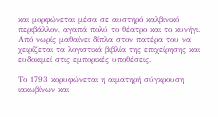και μορφώνεται μέσα σε αυστηρό καλβινικό περιβάλλον, αγαπά πολύ το θέατρο και το κυνήγι. Από νωρίς μαθαίνει δίπλα στον πατέρα του να χειρίζεται τα λογιστικά βιβλία της επιχείρησης και ευδοκιμεί στις εμπορικές υποθέσεις.

Το 1793 κορυφώνεται η αιματηρή σύγκρουση ιακωβίνων και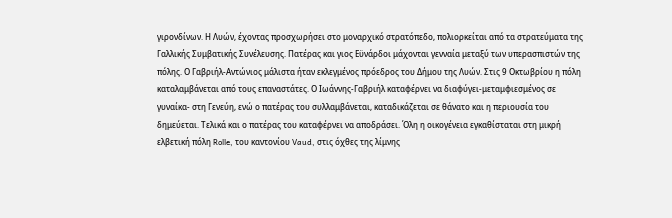γιρονδίνων. Η Λυών, έχοντας προσχωρήσει στο μοναρχικό στρατόπεδο, πολιορκείται από τα στρατεύματα της Γαλλικής Συμβατικής Συνέλευσης. Πατέρας και γιος Εϋνάρδοι μάχονται γενναία μεταξύ των υπερασπιστών της πόλης. Ο Γαβριήλ-Αντώνιος μάλιστα ήταν εκλεγμένος πρόεδρος του Δήμου της Λυών. Στις 9 Οκτωβρίου η πόλη καταλαμβάνεται από τους επαναστάτες. Ο Ιωάννης-Γαβριήλ καταφέρνει να διαφύγει-μεταμφιεσμένος σε γυναίκα- στη Γενεύη, ενώ ο πατέρας του συλλαμβάνεται, καταδικάζεται σε θάνατο και η περιουσία του δημεύεται. Τελικά και ο πατέρας του καταφέρνει να αποδράσει. Όλη η οικογένεια εγκαθίσταται στη μικρή ελβετική πόλη Rolle, του καντονίου Vaud, στις όχθες της λίμνης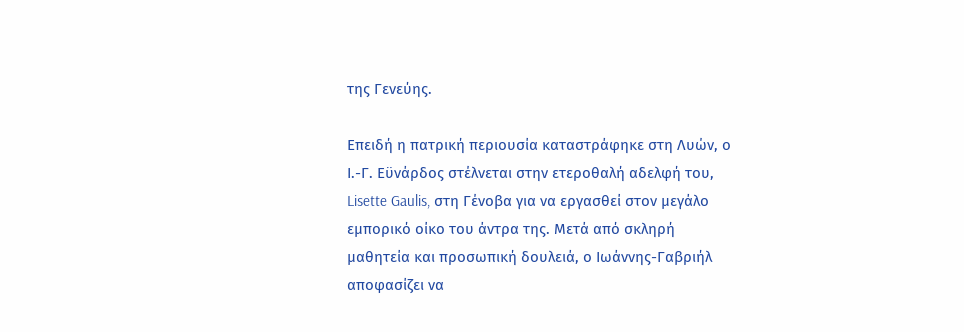της Γενεύης.

Επειδή η πατρική περιουσία καταστράφηκε στη Λυών, ο Ι.-Γ. Εϋνάρδος στέλνεται στην ετεροθαλή αδελφή του, Lisette Gaulis, στη Γένοβα για να εργασθεί στον μεγάλο εμπορικό οίκο του άντρα της. Μετά από σκληρή μαθητεία και προσωπική δουλειά, ο Ιωάννης-Γαβριήλ αποφασίζει να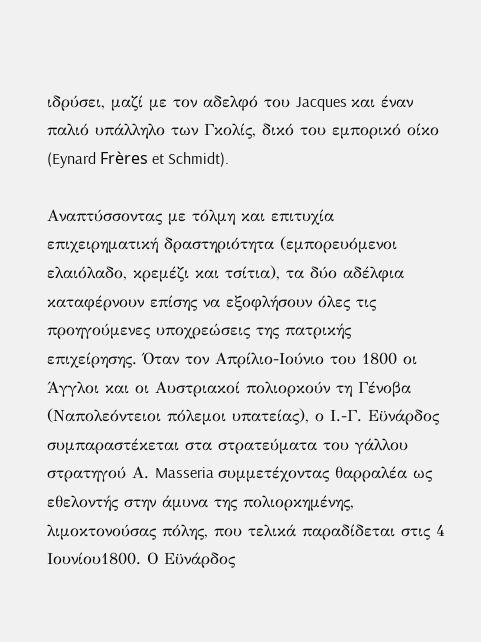ιδρύσει, μαζί με τον αδελφό του Jacques και έναν παλιό υπάλληλο των Γκολίς, δικό του εμπορικό οίκο (Eynard Frères et Schmidt).

Αναπτύσσοντας με τόλμη και επιτυχία επιχειρηματική δραστηριότητα (εμπορευόμενοι ελαιόλαδο, κρεμέζι και τσίτια), τα δύο αδέλφια καταφέρνουν επίσης να εξοφλήσουν όλες τις προηγούμενες υποχρεώσεις της πατρικής επιχείρησης. Όταν τον Απρίλιο-Ιούνιο του 1800 οι Άγγλοι και οι Αυστριακοί πολιορκούν τη Γένοβα (Ναπολεόντειοι πόλεμοι υπατείας), ο Ι.-Γ. Εϋνάρδος συμπαραστέκεται στα στρατεύματα του γάλλου στρατηγού Α. Masseria συμμετέχοντας θαρραλέα ως εθελοντής στην άμυνα της πολιορκημένης, λιμοκτονούσας πόλης, που τελικά παραδίδεται στις 4 Ιουνίου1800. Ο Εϋνάρδος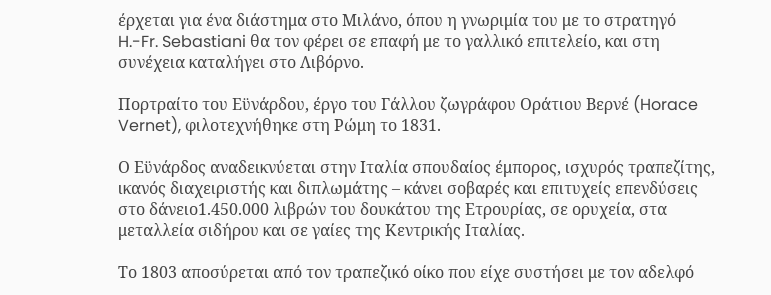έρχεται για ένα διάστημα στο Μιλάνο, όπου η γνωριμία του με το στρατηγό H.-Fr. Sebastiani θα τον φέρει σε επαφή με το γαλλικό επιτελείο, και στη συνέχεια καταλήγει στο Λιβόρνο.

Πορτραίτο του Εϋνάρδου, έργο του Γάλλου ζωγράφου Οράτιου Βερνέ (Horace Vernet), φιλοτεχνήθηκε στη Ρώμη το 1831.

Ο Εϋνάρδος αναδεικνύεται στην Ιταλία σπουδαίος έμπορος, ισχυρός τραπεζίτης, ικανός διαχειριστής και διπλωμάτης – κάνει σοβαρές και επιτυχείς επενδύσεις στο δάνειο1.450.000 λιβρών του δουκάτου της Ετρουρίας, σε ορυχεία, στα μεταλλεία σιδήρου και σε γαίες της Κεντρικής Ιταλίας.

Το 1803 αποσύρεται από τον τραπεζικό οίκο που είχε συστήσει με τον αδελφό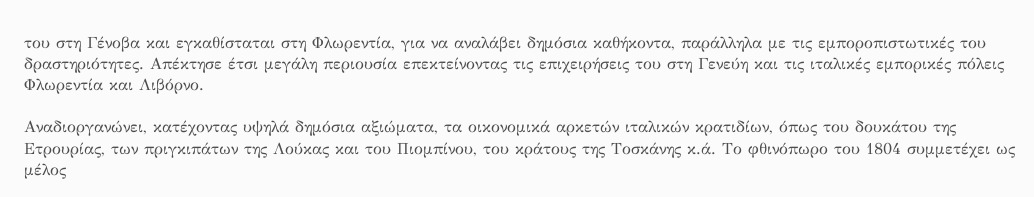του στη Γένοβα και εγκαθίσταται στη Φλωρεντία, για να αναλάβει δημόσια καθήκοντα, παράλληλα με τις εμποροπιστωτικές του δραστηριότητες. Απέκτησε έτσι μεγάλη περιουσία επεκτείνοντας τις επιχειρήσεις του στη Γενεύη και τις ιταλικές εμπορικές πόλεις Φλωρεντία και Λιβόρνο.

Αναδιοργανώνει, κατέχοντας υψηλά δημόσια αξιώματα, τα οικονομικά αρκετών ιταλικών κρατιδίων, όπως του δουκάτου της Ετρουρίας, των πριγκιπάτων της Λούκας και του Πιομπίνου, του κράτους της Τοσκάνης κ.ά. Το φθινόπωρο του 1804 συμμετέχει ως μέλος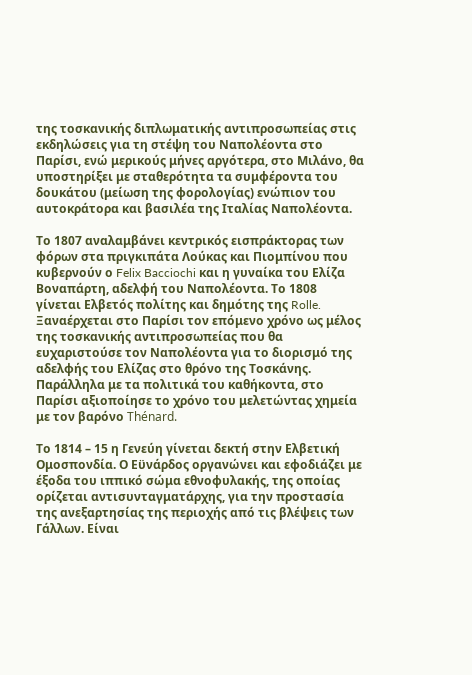της τοσκανικής διπλωματικής αντιπροσωπείας στις εκδηλώσεις για τη στέψη του Ναπολέοντα στο Παρίσι, ενώ μερικούς μήνες αργότερα, στο Μιλάνο, θα υποστηρίξει με σταθερότητα τα συμφέροντα του δουκάτου (μείωση της φορολογίας) ενώπιον του αυτοκράτορα και βασιλέα της Ιταλίας Ναπολέοντα.

Το 1807 αναλαμβάνει κεντρικός εισπράκτορας των φόρων στα πριγκιπάτα Λούκας και Πιομπίνου που κυβερνούν ο Felix Bacciochi και η γυναίκα του Ελίζα Βοναπάρτη, αδελφή του Ναπολέοντα. Το 1808 γίνεται Ελβετός πολίτης και δημότης της Rolle. Ξαναέρχεται στο Παρίσι τον επόμενο χρόνο ως μέλος της τοσκανικής αντιπροσωπείας που θα ευχαριστούσε τον Ναπολέοντα για το διορισμό της αδελφής του Ελίζας στο θρόνο της Τοσκάνης. Παράλληλα με τα πολιτικά του καθήκοντα, στο Παρίσι αξιοποίησε το χρόνο του μελετώντας χημεία με τον βαρόνο Thénard.

Το 1814 – 15 η Γενεύη γίνεται δεκτή στην Ελβετική Ομοσπονδία. Ο Εϋνάρδος οργανώνει και εφοδιάζει με έξοδα του ιππικό σώμα εθνοφυλακής, της οποίας ορίζεται αντισυνταγματάρχης, για την προστασία της ανεξαρτησίας της περιοχής από τις βλέψεις των Γάλλων. Είναι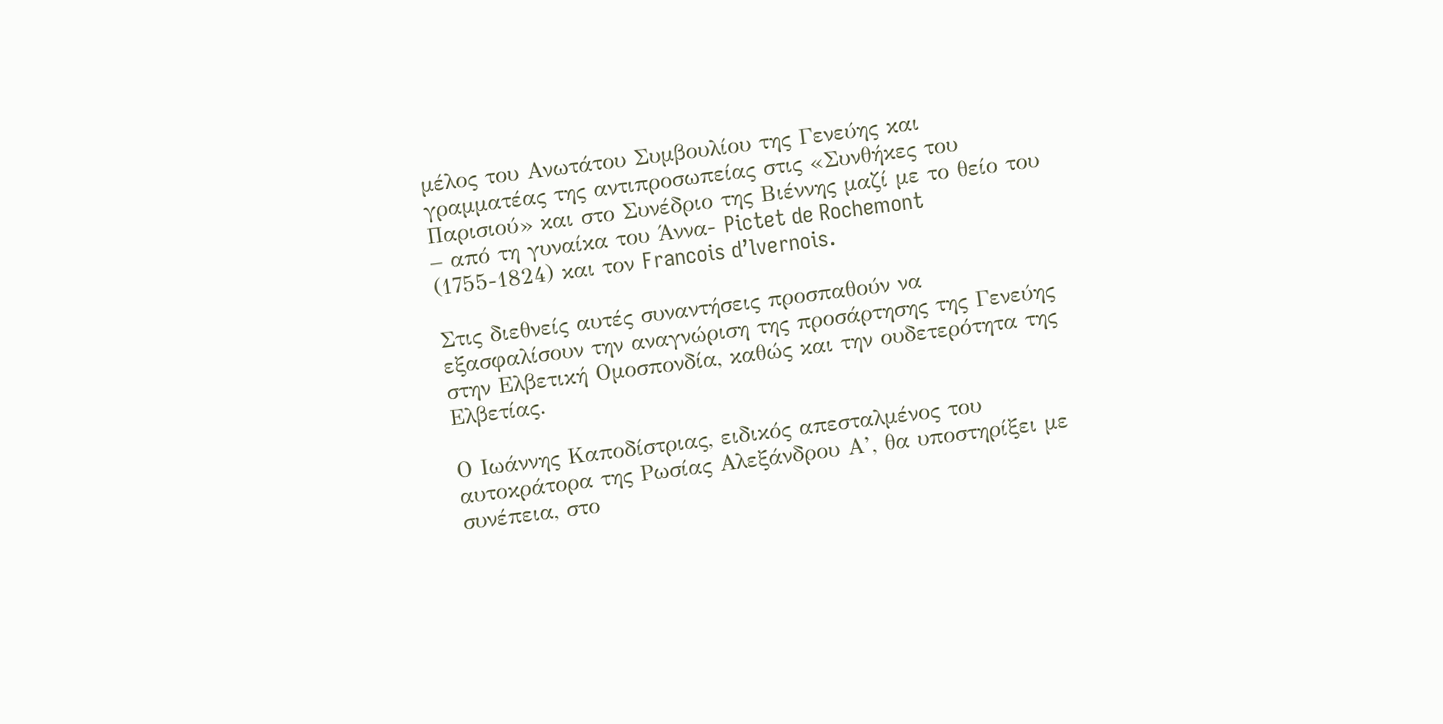μέλος του Ανωτάτου Συμβουλίου της Γενεύης και γραμματέας της αντιπροσωπείας στις «Συνθήκες του Παρισιού» και στο Συνέδριο της Βιέννης μαζί με το θείο του – από τη γυναίκα του Άννα- Pictet de Rochemont (1755-1824) και τον Francois d’lvernois.

Στις διεθνείς αυτές συναντήσεις προσπαθούν να εξασφαλίσουν την αναγνώριση της προσάρτησης της Γενεύης στην Ελβετική Ομοσπονδία, καθώς και την ουδετερότητα της Ελβετίας.

Ο Ιωάννης Καποδίστριας, ειδικός απεσταλμένος του αυτοκράτορα της Ρωσίας Αλεξάνδρου Α’, θα υποστηρίξει με συνέπεια, στο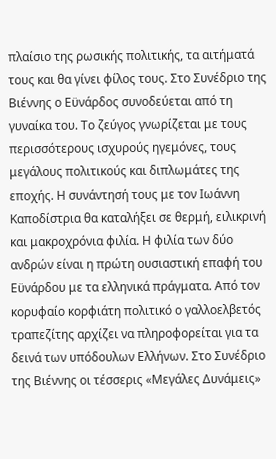πλαίσιο της ρωσικής πολιτικής, τα αιτήματά τους και θα γίνει φίλος τους. Στο Συνέδριο της Βιέννης ο Εϋνάρδος συνοδεύεται από τη γυναίκα του. Το ζεύγος γνωρίζεται με τους περισσότερους ισχυρούς ηγεμόνες, τους μεγάλους πολιτικούς και διπλωμάτες της εποχής. Η συνάντησή τους με τον Ιωάννη Καποδίστρια θα καταλήξει σε θερμή, ειλικρινή και μακροχρόνια φιλία. Η φιλία των δύο ανδρών είναι η πρώτη ουσιαστική επαφή του Εϋνάρδου με τα ελληνικά πράγματα. Από τον κορυφαίο κορφιάτη πολιτικό ο γαλλοελβετός τραπεζίτης αρχίζει να πληροφορείται για τα δεινά των υπόδουλων Ελλήνων. Στο Συνέδριο της Βιέννης οι τέσσερις «Μεγάλες Δυνάμεις»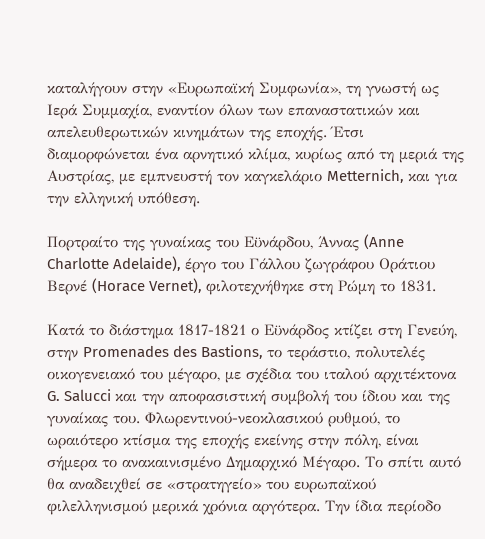καταλήγουν στην «Ευρωπαϊκή Συμφωνία», τη γνωστή ως Ιερά Συμμαχία, εναντίον όλων των επαναστατικών και απελευθερωτικών κινημάτων της εποχής. Έτσι διαμορφώνεται ένα αρνητικό κλίμα, κυρίως από τη μεριά της Αυστρίας, με εμπνευστή τον καγκελάριο Metternich, και για την ελληνική υπόθεση.

Πορτραίτο της γυναίκας του Εϋνάρδου, Άννας (Anne Charlotte Adelaide), έργο του Γάλλου ζωγράφου Οράτιου Βερνέ (Horace Vernet), φιλοτεχνήθηκε στη Ρώμη το 1831.

Κατά το διάστημα 1817-1821 ο Εϋνάρδος κτίζει στη Γενεύη, στην Promenades des Bastions, το τεράστιο, πολυτελές οικογενειακό του μέγαρο, με σχέδια του ιταλού αρχιτέκτονα G. Salucci και την αποφασιστική συμβολή του ίδιου και της γυναίκας του. Φλωρεντινού-νεοκλασικού ρυθμού, το ωραιότερο κτίσμα της εποχής εκείνης στην πόλη, είναι σήμερα το ανακαινισμένο Δημαρχικό Μέγαρο. Το σπίτι αυτό θα αναδειχθεί σε «στρατηγείο» του ευρωπαϊκού φιλελληνισμού μερικά χρόνια αργότερα. Την ίδια περίοδο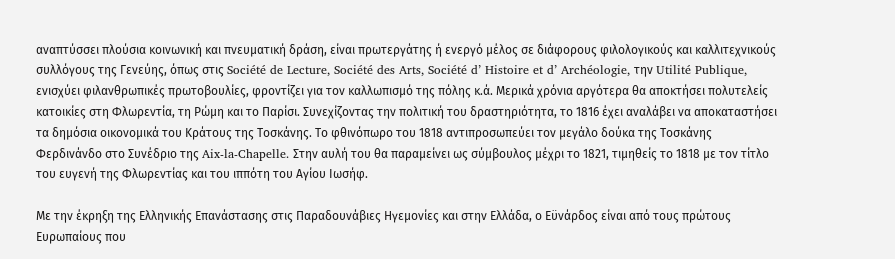αναπτύσσει πλούσια κοινωνική και πνευματική δράση, είναι πρωτεργάτης ή ενεργό μέλος σε διάφορους φιλολογικούς και καλλιτεχνικούς συλλόγους της Γενεύης, όπως στις Société de Lecture, Société des Arts, Société d’ Histoire et d’ Archéologie, την Utilité Publique, ενισχύει φιλανθρωπικές πρωτοβουλίες, φροντίζει για τον καλλωπισμό της πόλης κ.ά. Μερικά χρόνια αργότερα θα αποκτήσει πολυτελείς κατοικίες στη Φλωρεντία, τη Ρώμη και το Παρίσι. Συνεχίζοντας την πολιτική του δραστηριότητα, το 1816 έχει αναλάβει να αποκαταστήσει τα δημόσια οικονομικά του Κράτους της Τοσκάνης. Το φθινόπωρο του 1818 αντιπροσωπεύει τον μεγάλο δούκα της Τοσκάνης Φερδινάνδο στο Συνέδριο της Aix-la-Chapelle. Στην αυλή του θα παραμείνει ως σύμβουλος μέχρι το 1821, τιμηθείς το 1818 με τον τίτλο του ευγενή της Φλωρεντίας και του ιππότη του Αγίου Ιωσήφ.

Με την έκρηξη της Ελληνικής Επανάστασης στις Παραδουνάβιες Ηγεμονίες και στην Ελλάδα, ο Εϋνάρδος είναι από τους πρώτους Ευρωπαίους που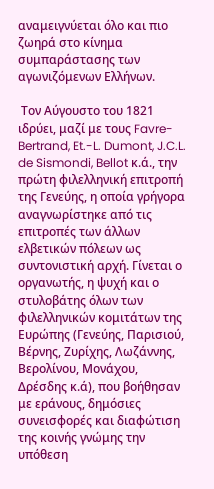αναμειγνύεται όλο και πιο ζωηρά στο κίνημα συμπαράστασης των αγωνιζόμενων Ελλήνων.

 Τον Αύγουστο του 1821 ιδρύει, μαζί με τους Favre-Bertrand, Et.-L. Dumont, J.C.L. de Sismondi, Bellot κ.ά., την πρώτη φιλελληνική επιτροπή της Γενεύης, η οποία γρήγορα αναγνωρίστηκε από τις επιτροπές των άλλων ελβετικών πόλεων ως συντονιστική αρχή. Γίνεται ο οργανωτής, η ψυχή και ο στυλοβάτης όλων των φιλελληνικών κομιτάτων της Ευρώπης (Γενεύης, Παρισιού, Βέρνης, Ζυρίχης, Λωζάννης, Βερολίνου, Μονάχου, Δρέσδης κ.ά), που βοήθησαν με εράνους, δημόσιες συνεισφορές και διαφώτιση της κοινής γνώμης την υπόθεση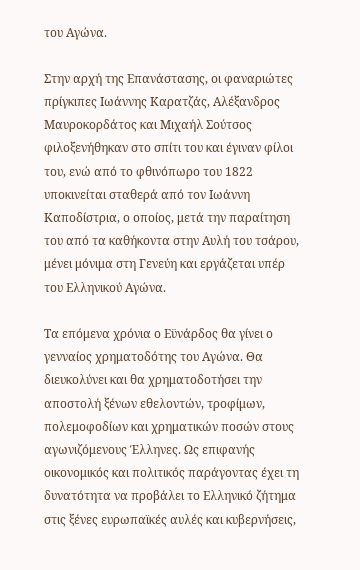του Αγώνα.

Στην αρχή της Επανάστασης, οι φαναριώτες πρίγκιπες Ιωάννης Καρατζάς, Αλέξανδρος Μαυροκορδάτος και Μιχαήλ Σούτσος φιλοξενήθηκαν στο σπίτι του και έγιναν φίλοι του, ενώ από το φθινόπωρο του 1822 υποκινείται σταθερά από τον Ιωάννη Καποδίστρια, ο οποίος, μετά την παραίτηση του από τα καθήκοντα στην Αυλή του τσάρου, μένει μόνιμα στη Γενεύη και εργάζεται υπέρ του Ελληνικού Αγώνα.

Τα επόμενα χρόνια ο Εϋνάρδος θα γίνει ο γενναίος χρηματοδότης του Αγώνα. Θα διευκολύνει και θα χρηματοδοτήσει την αποστολή ξένων εθελοντών, τροφίμων, πολεμοφοδίων και χρηματικών ποσών στους αγωνιζόμενους Έλληνες. Ως επιφανής οικονομικός και πολιτικός παράγοντας έχει τη δυνατότητα να προβάλει το Ελληνικό ζήτημα στις ξένες ευρωπαϊκές αυλές και κυβερνήσεις,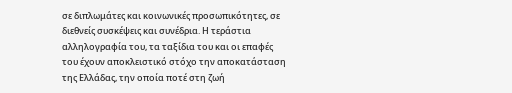σε διπλωμάτες και κοινωνικές προσωπικότητες, σε διεθνείς συσκέψεις και συνέδρια. Η τεράστια αλληλογραφία του, τα ταξίδια του και οι επαφές του έχουν αποκλειστικό στόχο την αποκατάσταση της Ελλάδας, την οποία ποτέ στη ζωή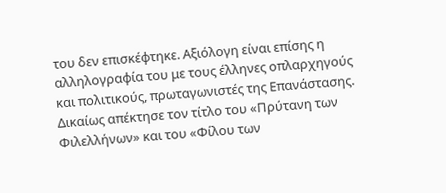του δεν επισκέφτηκε. Αξιόλογη είναι επίσης η αλληλογραφία του με τους έλληνες οπλαρχηγούς και πολιτικούς, πρωταγωνιστές της Επανάστασης. Δικαίως απέκτησε τον τίτλο του «Πρύτανη των Φιλελλήνων» και του «Φίλου των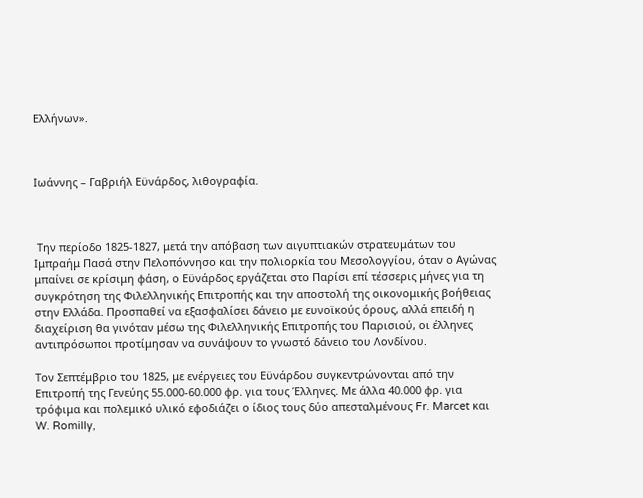Ελλήνων».



Ιωάννης – Γαβριήλ Εϋνάρδος, λιθογραφία.



 Την περίοδο 1825-1827, μετά την απόβαση των αιγυπτιακών στρατευμάτων του Ιμπραήμ Πασά στην Πελοπόννησο και την πολιορκία του Μεσολογγίου, όταν ο Αγώνας μπαίνει σε κρίσιμη φάση, ο Εϋνάρδος εργάζεται στο Παρίσι επί τέσσερις μήνες για τη συγκρότηση της Φιλελληνικής Επιτροπής και την αποστολή της οικονομικής βοήθειας στην Ελλάδα. Προσπαθεί να εξασφαλίσει δάνειο με ευνοϊκούς όρους, αλλά επειδή η διαχείριση θα γινόταν μέσω της Φιλελληνικής Επιτροπής του Παρισιού, οι έλληνες αντιπρόσωποι προτίμησαν να συνάψουν το γνωστό δάνειο του Λονδίνου.

Τον Σεπτέμβριο του 1825, με ενέργειες του Εϋνάρδου συγκεντρώνονται από την Επιτροπή της Γενεύης 55.000-60.000 φρ. για τους Έλληνες. Με άλλα 40.000 φρ. για τρόφιμα και πολεμικό υλικό εφοδιάζει ο ίδιος τους δύο απεσταλμένους Fr. Marcet και W. Romilly,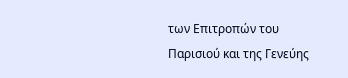των Επιτροπών του Παρισιού και της Γενεύης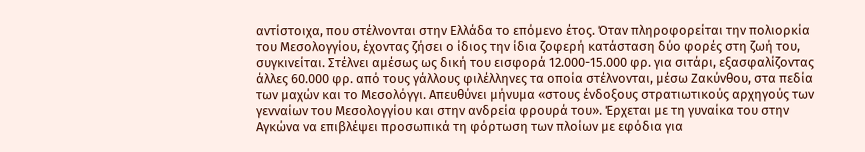αντίστοιχα, που στέλνονται στην Ελλάδα το επόμενο έτος. Όταν πληροφορείται την πολιορκία του Μεσολογγίου, έχοντας ζήσει ο ίδιος την ίδια ζοφερή κατάσταση δύο φορές στη ζωή του, συγκινείται. Στέλνει αμέσως ως δική του εισφορά 12.000-15.000 φρ. για σιτάρι, εξασφαλίζοντας άλλες 60.000 φρ. από τους γάλλους φιλέλληνες τα οποία στέλνονται, μέσω Ζακύνθου, στα πεδία των μαχών και το Μεσολόγγι. Απευθύνει μήνυμα «στους ένδοξους στρατιωτικούς αρχηγούς των γενναίων του Μεσολογγίου και στην ανδρεία φρουρά του». Έρχεται με τη γυναίκα του στην Αγκώνα να επιβλέψει προσωπικά τη φόρτωση των πλοίων με εφόδια για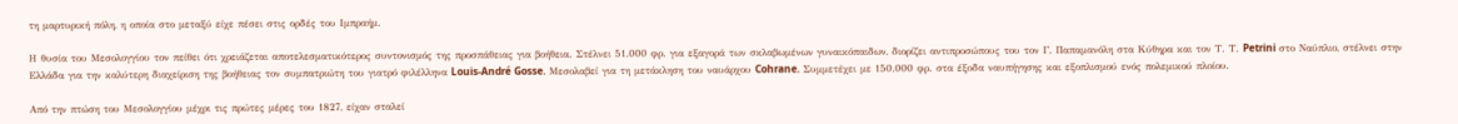τη μαρτυρική πόλη, η οποία στο μεταξύ είχε πέσει στις ορδές του Ιμπραήμ.

Η θυσία του Μεσολογγίου τον πείθει ότι χρειάζεται αποτελεσματικότερος συντονισμός της προσπάθειας για βοήθεια. Στέλνει 51.000 φρ. για εξαγορά των σκλαβωμένων γυναικόπαιδων, διορίζει αντιπροσώπους του τον Γ. Παπαμανόλη στα Κύθηρα και τον Τ. Τ. Petrini στο Ναύπλιο, στέλνει στην Ελλάδα για την καλύτερη διαχείριση της βοήθειας τον συμπατριώτη του γιατρό φιλέλληνα Louis-André Gosse. Μεσολαβεί για τη μετάκληση του ναυάρχου Cohrane. Συμμετέχει με 150.000 φρ. στα έξοδα ναυπήγησης και εξοπλισμού ενός πολεμικού πλοίου.

Από την πτώση του Μεσολογγίου μέχρι τις πρώτες μέρες του 1827, είχαν σταλεί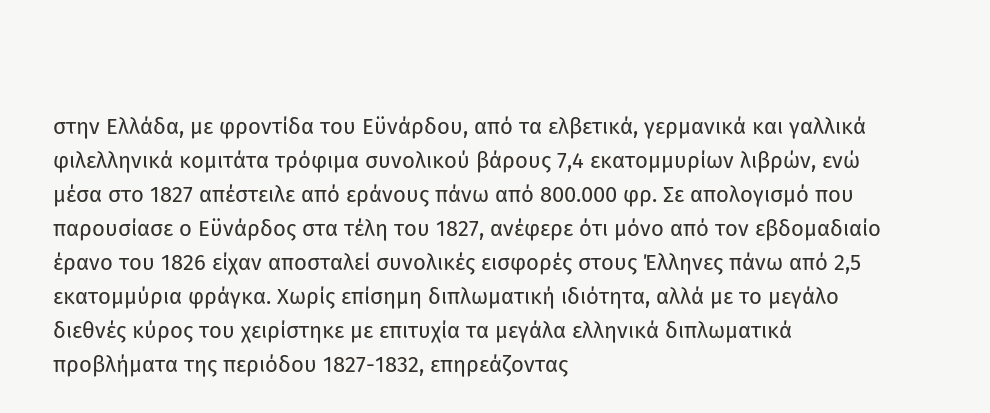στην Ελλάδα, με φροντίδα του Εϋνάρδου, από τα ελβετικά, γερμανικά και γαλλικά φιλελληνικά κομιτάτα τρόφιμα συνολικού βάρους 7,4 εκατομμυρίων λιβρών, ενώ μέσα στο 1827 απέστειλε από εράνους πάνω από 800.000 φρ. Σε απολογισμό που παρουσίασε ο Εϋνάρδος στα τέλη του 1827, ανέφερε ότι μόνο από τον εβδομαδιαίο έρανο του 1826 είχαν αποσταλεί συνολικές εισφορές στους Έλληνες πάνω από 2,5 εκατομμύρια φράγκα. Χωρίς επίσημη διπλωματική ιδιότητα, αλλά με το μεγάλο διεθνές κύρος του χειρίστηκε με επιτυχία τα μεγάλα ελληνικά διπλωματικά προβλήματα της περιόδου 1827-1832, επηρεάζοντας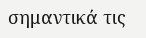σημαντικά τις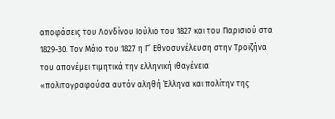αποφάσεις του Λονδίνου Ιούλιο του 1827 και του Παρισιού στα 1829-30. Τον Μάιο του 1827 η Γ’ Εθνοσυνέλευση στην Τροιζήνα του απονέμει τιμητικά την ελληνική ιθαγένεια «πολιτογραφούσα αυτόν αληθή Έλληνα και πολίτην της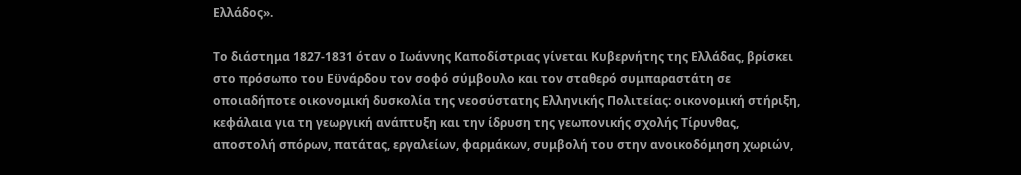Ελλάδος».

Το διάστημα 1827-1831 όταν ο Ιωάννης Καποδίστριας γίνεται Κυβερνήτης της Ελλάδας, βρίσκει στο πρόσωπο του Εϋνάρδου τον σοφό σύμβουλο και τον σταθερό συμπαραστάτη σε οποιαδήποτε οικονομική δυσκολία της νεοσύστατης Ελληνικής Πολιτείας: οικονομική στήριξη, κεφάλαια για τη γεωργική ανάπτυξη και την ίδρυση της γεωπονικής σχολής Τίρυνθας, αποστολή σπόρων, πατάτας, εργαλείων, φαρμάκων, συμβολή του στην ανοικοδόμηση χωριών,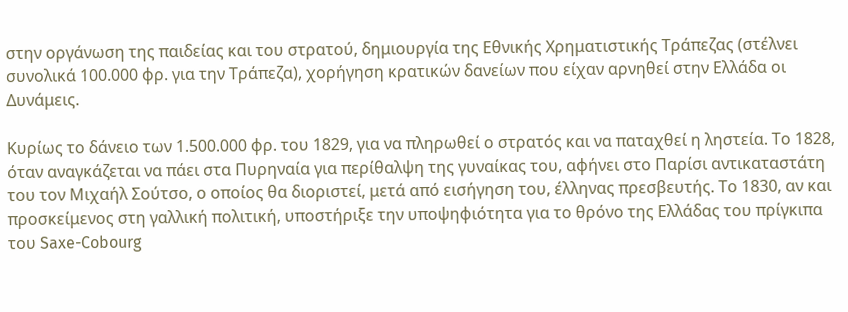στην οργάνωση της παιδείας και του στρατού, δημιουργία της Εθνικής Χρηματιστικής Τράπεζας (στέλνει συνολικά 100.000 φρ. για την Τράπεζα), χορήγηση κρατικών δανείων που είχαν αρνηθεί στην Ελλάδα οι Δυνάμεις.

Κυρίως το δάνειο των 1.500.000 φρ. του 1829, για να πληρωθεί ο στρατός και να παταχθεί η ληστεία. Το 1828, όταν αναγκάζεται να πάει στα Πυρηναία για περίθαλψη της γυναίκας του, αφήνει στο Παρίσι αντικαταστάτη του τον Μιχαήλ Σούτσο, ο οποίος θα διοριστεί, μετά από εισήγηση του, έλληνας πρεσβευτής. Το 1830, αν και προσκείμενος στη γαλλική πολιτική, υποστήριξε την υποψηφιότητα για το θρόνο της Ελλάδας του πρίγκιπα του Saxe-Cobourg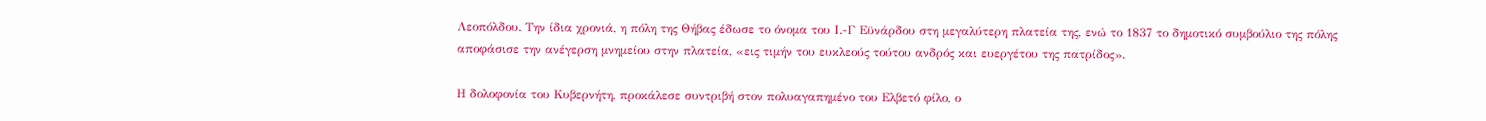Λεοπόλδου. Την ίδια χρονιά, η πόλη της Θήβας έδωσε το όνομα του Ι.-Γ Εϋνάρδου στη μεγαλύτερη πλατεία της, ενώ το 1837 το δημοτικό συμβούλιο της πόλης αποφάσισε την ανέγερση μνημείου στην πλατεία, «εις τιμήν του ευκλεούς τούτου ανδρός και ευεργέτου της πατρίδος».

Η δολοφονία του Κυβερνήτη, προκάλεσε συντριβή στον πολυαγαπημένο του Ελβετό φίλο, ο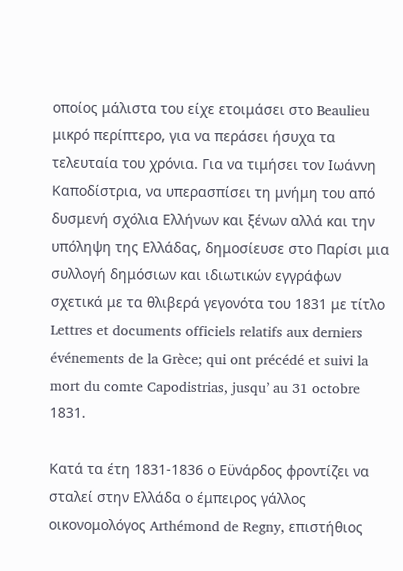οποίος μάλιστα του είχε ετοιμάσει στο Beaulieu μικρό περίπτερο, για να περάσει ήσυχα τα τελευταία του χρόνια. Για να τιμήσει τον Ιωάννη Καποδίστρια, να υπερασπίσει τη μνήμη του από δυσμενή σχόλια Ελλήνων και ξένων αλλά και την υπόληψη της Ελλάδας, δημοσίευσε στο Παρίσι μια συλλογή δημόσιων και ιδιωτικών εγγράφων σχετικά με τα θλιβερά γεγονότα του 1831 με τίτλο Lettres et documents officiels relatifs aux derniers événements de la Grèce; qui ont précédé et suivi la mort du comte Capodistrias, jusqu’ au 31 octobre 1831.

Κατά τα έτη 1831-1836 ο Εϋνάρδος φροντίζει να σταλεί στην Ελλάδα ο έμπειρος γάλλος οικονομολόγος Arthémond de Regny, επιστήθιος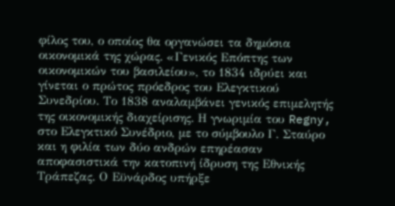φίλος του, ο οποίος θα οργανώσει τα δημόσια οικονομικά της χώρας. «Γενικός Επόπτης των οικονομικών του βασιλείου», το 1834 ιδρύει και γίνεται ο πρώτος πρόεδρος του Ελεγκτικού Συνεδρίου. Το 1838 αναλαμβάνει γενικός επιμελητής της οικονομικής διαχείρισης. Η γνωριμία του Regny, στο Ελεγκτικό Συνέδριο, με το σύμβουλο Γ. Σταύρο και η φιλία των δύο ανδρών επηρέασαν αποφασιστικά την κατοπινή ίδρυση της Εθνικής Τράπεζας. Ο Εϋνάρδος υπήρξε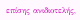επίσης ανιδιοτελής,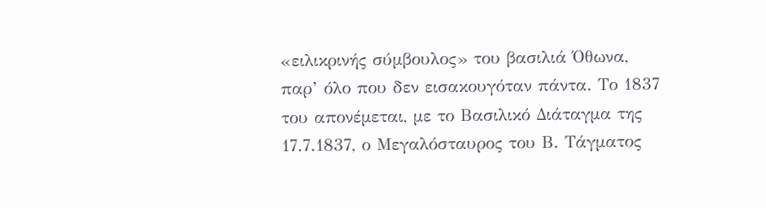«ειλικρινής σύμβουλος» του βασιλιά Όθωνα, παρ’ όλο που δεν εισακουγόταν πάντα. Το 1837 του απονέμεται, με το Βασιλικό Διάταγμα της 17.7.1837, ο Μεγαλόσταυρος του Β. Τάγματος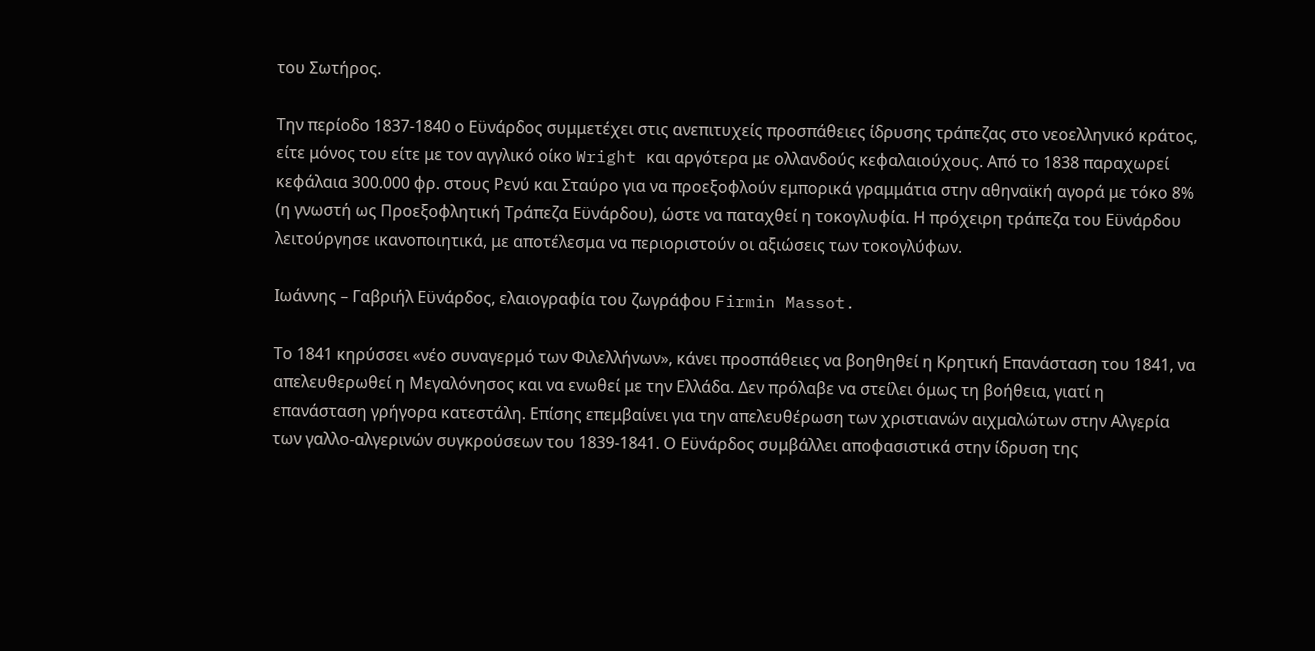του Σωτήρος.

Την περίοδο 1837-1840 ο Εϋνάρδος συμμετέχει στις ανεπιτυχείς προσπάθειες ίδρυσης τράπεζας στο νεοελληνικό κράτος, είτε μόνος του είτε με τον αγγλικό οίκο Wright και αργότερα με ολλανδούς κεφαλαιούχους. Από το 1838 παραχωρεί κεφάλαια 300.000 φρ. στους Ρενύ και Σταύρο για να προεξοφλούν εμπορικά γραμμάτια στην αθηναϊκή αγορά με τόκο 8% (η γνωστή ως Προεξοφλητική Τράπεζα Εϋνάρδου), ώστε να παταχθεί η τοκογλυφία. Η πρόχειρη τράπεζα του Εϋνάρδου λειτούργησε ικανοποιητικά, με αποτέλεσμα να περιοριστούν οι αξιώσεις των τοκογλύφων.

Ιωάννης – Γαβριήλ Εϋνάρδος, ελαιογραφία του ζωγράφου Firmin Massot.

Το 1841 κηρύσσει «νέο συναγερμό των Φιλελλήνων», κάνει προσπάθειες να βοηθηθεί η Κρητική Επανάσταση του 1841, να απελευθερωθεί η Μεγαλόνησος και να ενωθεί με την Ελλάδα. Δεν πρόλαβε να στείλει όμως τη βοήθεια, γιατί η επανάσταση γρήγορα κατεστάλη. Επίσης επεμβαίνει για την απελευθέρωση των χριστιανών αιχμαλώτων στην Αλγερία των γαλλο-αλγερινών συγκρούσεων του 1839-1841. Ο Εϋνάρδος συμβάλλει αποφασιστικά στην ίδρυση της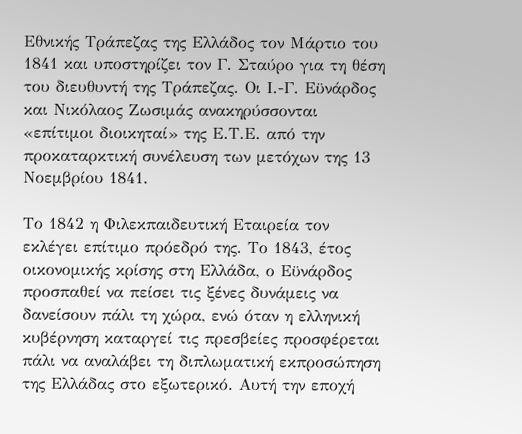Εθνικής Τράπεζας της Ελλάδος τον Μάρτιο του 1841 και υποστηρίζει τον Γ. Σταύρο για τη θέση του διευθυντή της Τράπεζας. Οι Ι.-Γ. Εϋνάρδος και Νικόλαος Ζωσιμάς ανακηρύσσονται «επίτιμοι διοικηταί» της Ε.Τ.Ε. από την προκαταρκτική συνέλευση των μετόχων της 13 Νοεμβρίου 1841.

Το 1842 η Φιλεκπαιδευτική Εταιρεία τον εκλέγει επίτιμο πρόεδρό της. Το 1843, έτος οικονομικής κρίσης στη Ελλάδα, ο Εϋνάρδος προσπαθεί να πείσει τις ξένες δυνάμεις να δανείσουν πάλι τη χώρα, ενώ όταν η ελληνική κυβέρνηση καταργεί τις πρεσβείες προσφέρεται πάλι να αναλάβει τη διπλωματική εκπροσώπηση της Ελλάδας στο εξωτερικό. Αυτή την εποχή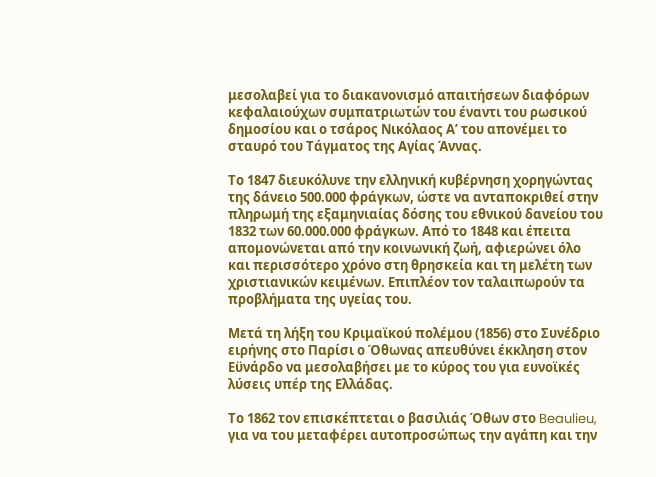μεσολαβεί για το διακανονισμό απαιτήσεων διαφόρων κεφαλαιούχων συμπατριωτών του έναντι του ρωσικού δημοσίου και ο τσάρος Νικόλαος Α’ του απονέμει το σταυρό του Τάγματος της Αγίας Άννας.

Το 1847 διευκόλυνε την ελληνική κυβέρνηση χορηγώντας της δάνειο 500.000 φράγκων, ώστε να ανταποκριθεί στην πληρωμή της εξαμηνιαίας δόσης του εθνικού δανείου του 1832 των 60.000.000 φράγκων. Από το 1848 και έπειτα απομονώνεται από την κοινωνική ζωή, αφιερώνει όλο και περισσότερο χρόνο στη θρησκεία και τη μελέτη των χριστιανικών κειμένων. Επιπλέον τον ταλαιπωρούν τα προβλήματα της υγείας του.

Μετά τη λήξη του Κριμαϊκού πολέμου (1856) στο Συνέδριο ειρήνης στο Παρίσι ο Όθωνας απευθύνει έκκληση στον Εϋνάρδο να μεσολαβήσει με το κύρος του για ευνοϊκές λύσεις υπέρ της Ελλάδας.

Το 1862 τον επισκέπτεται ο βασιλιάς Όθων στο Beaulieu, για να του μεταφέρει αυτοπροσώπως την αγάπη και την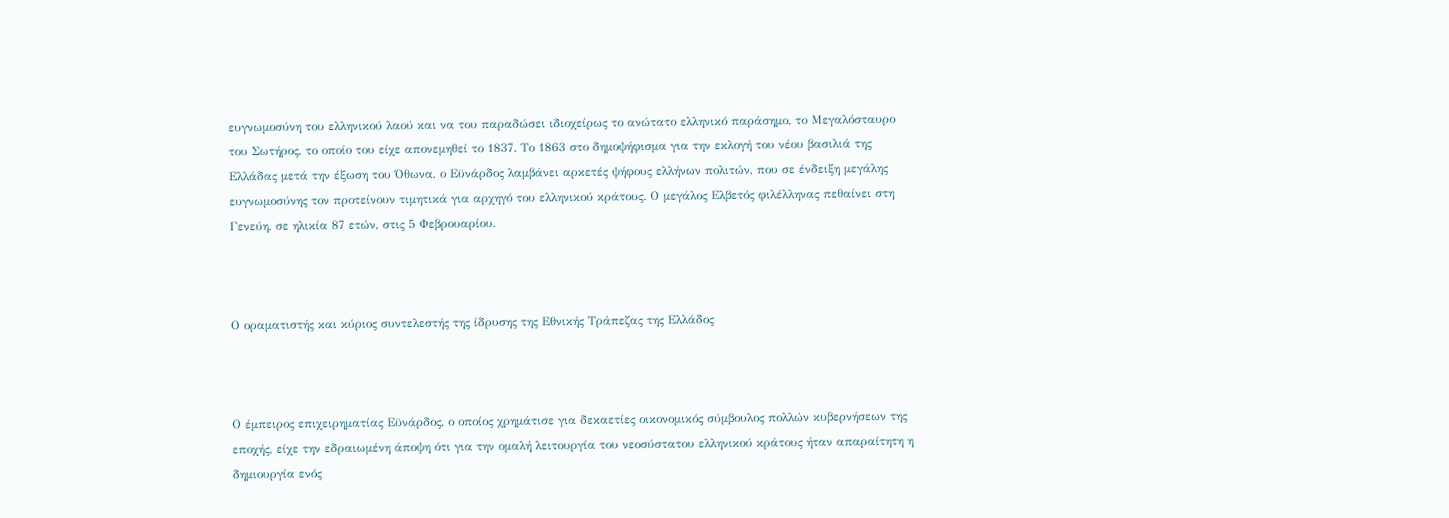ευγνωμοσύνη του ελληνικού λαού και να του παραδώσει ιδιοχείρως το ανώτατο ελληνικό παράσημο, το Μεγαλόσταυρο του Σωτήρος, το οποίο του είχε απονεμηθεί το 1837. Το 1863 στο δημοψήφισμα για την εκλογή του νέου βασιλιά της Ελλάδας μετά την έξωση του Όθωνα, ο Εϋνάρδος λαμβάνει αρκετές ψήφους ελλήνων πολιτών, που σε ένδειξη μεγάλης ευγνωμοσύνης τον προτείνουν τιμητικά για αρχηγό του ελληνικού κράτους. Ο μεγάλος Ελβετός φιλέλληνας πεθαίνει στη Γενεύη, σε ηλικία 87 ετών, στις 5 Φεβρουαρίου.



Ο οραματιστής και κύριος συντελεστής της ίδρυσης της Εθνικής Τράπεζας της Ελλάδος



Ο έμπειρος επιχειρηματίας Εϋνάρδος, ο οποίος χρημάτισε για δεκαετίες οικονομικός σύμβουλος πολλών κυβερνήσεων της εποχής, είχε την εδραιωμένη άποψη ότι για την ομαλή λειτουργία του νεοσύστατου ελληνικού κράτους ήταν απαραίτητη η δημιουργία ενός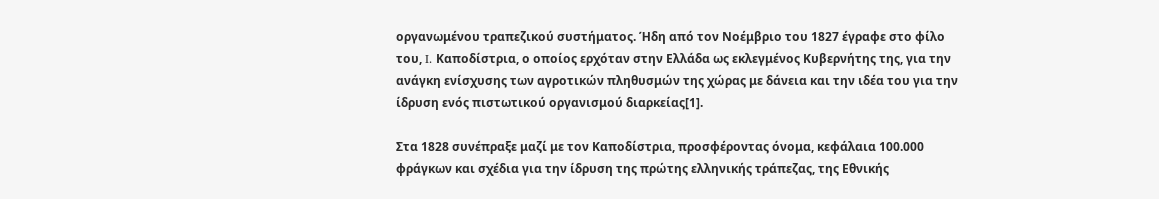οργανωμένου τραπεζικού συστήματος. Ήδη από τον Νοέμβριο του 1827 έγραφε στο φίλο του, I. Καποδίστρια, ο οποίος ερχόταν στην Ελλάδα ως εκλεγμένος Κυβερνήτης της, για την ανάγκη ενίσχυσης των αγροτικών πληθυσμών της χώρας με δάνεια και την ιδέα του για την ίδρυση ενός πιστωτικού οργανισμού διαρκείας[1].

Στα 1828 συνέπραξε μαζί με τον Καποδίστρια, προσφέροντας όνομα, κεφάλαια 100.000 φράγκων και σχέδια για την ίδρυση της πρώτης ελληνικής τράπεζας, της Εθνικής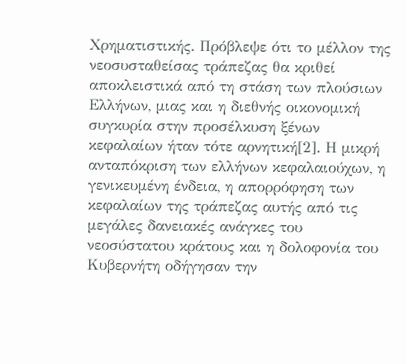Χρηματιστικής. Πρόβλεψε ότι το μέλλον της νεοσυσταθείσας τράπεζας θα κριθεί αποκλειστικά από τη στάση των πλούσιων Ελλήνων, μιας και η διεθνής οικονομική συγκυρία στην προσέλκυση ξένων κεφαλαίων ήταν τότε αρνητική[2]. Η μικρή ανταπόκριση των ελλήνων κεφαλαιούχων, η γενικευμένη ένδεια, η απορρόφηση των κεφαλαίων της τράπεζας αυτής από τις μεγάλες δανειακές ανάγκες του νεοσύστατου κράτους και η δολοφονία του Κυβερνήτη οδήγησαν την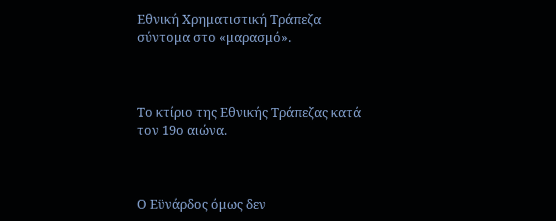Εθνική Χρηματιστική Τράπεζα σύντομα στο «μαρασμό».



Το κτίριο της Εθνικής Τράπεζας κατά τον 19ο αιώνα.



Ο Εϋνάρδος όμως δεν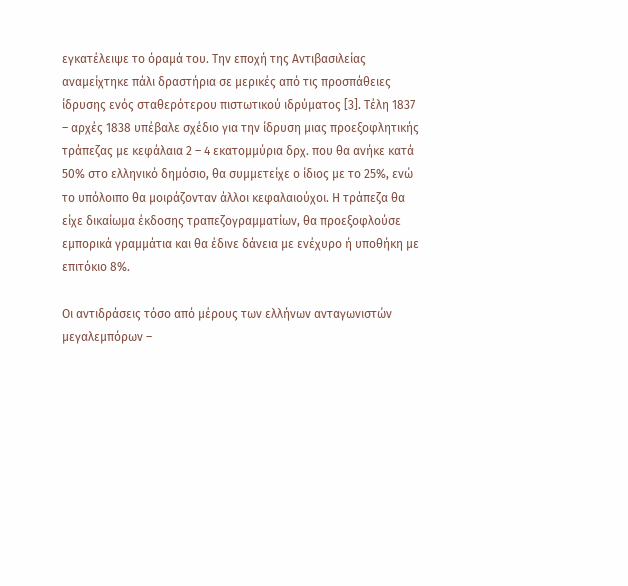εγκατέλειψε το όραμά του. Την εποχή της Αντιβασιλείας αναμείχτηκε πάλι δραστήρια σε μερικές από τις προσπάθειες ίδρυσης ενός σταθερότερου πιστωτικού ιδρύματος [3]. Τέλη 1837 – αρχές 1838 υπέβαλε σχέδιο για την ίδρυση μιας προεξοφλητικής τράπεζας με κεφάλαια 2 – 4 εκατομμύρια δρχ. που θα ανήκε κατά 50% στο ελληνικό δημόσιο, θα συμμετείχε ο ίδιος με το 25%, ενώ το υπόλοιπο θα μοιράζονταν άλλοι κεφαλαιούχοι. Η τράπεζα θα είχε δικαίωμα έκδοσης τραπεζογραμματίων, θα προεξοφλούσε εμπορικά γραμμάτια και θα έδινε δάνεια με ενέχυρο ή υποθήκη με επιτόκιο 8%.

Οι αντιδράσεις τόσο από μέρους των ελλήνων ανταγωνιστών μεγαλεμπόρων –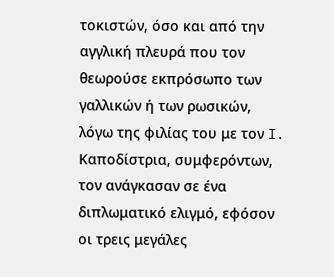τοκιστών, όσο και από την αγγλική πλευρά που τον θεωρούσε εκπρόσωπο των γαλλικών ή των ρωσικών, λόγω της φιλίας του με τον I. Καποδίστρια, συμφερόντων, τον ανάγκασαν σε ένα διπλωματικό ελιγμό, εφόσον οι τρεις μεγάλες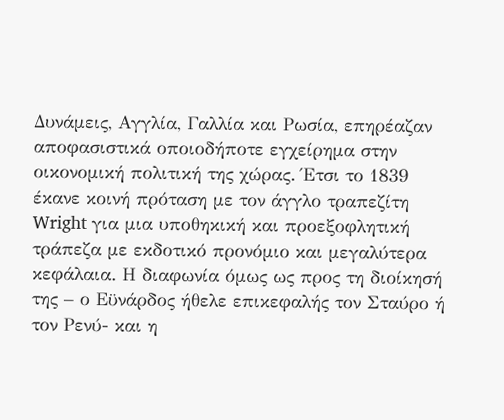Δυνάμεις, Αγγλία, Γαλλία και Ρωσία, επηρέαζαν αποφασιστικά οποιοδήποτε εγχείρημα στην οικονομική πολιτική της χώρας. Έτσι το 1839 έκανε κοινή πρόταση με τον άγγλο τραπεζίτη Wright για μια υποθηκική και προεξοφλητική τράπεζα με εκδοτικό προνόμιο και μεγαλύτερα κεφάλαια. Η διαφωνία όμως ως προς τη διοίκησή της – ο Εϋνάρδος ήθελε επικεφαλής τον Σταύρο ή τον Ρενύ- και η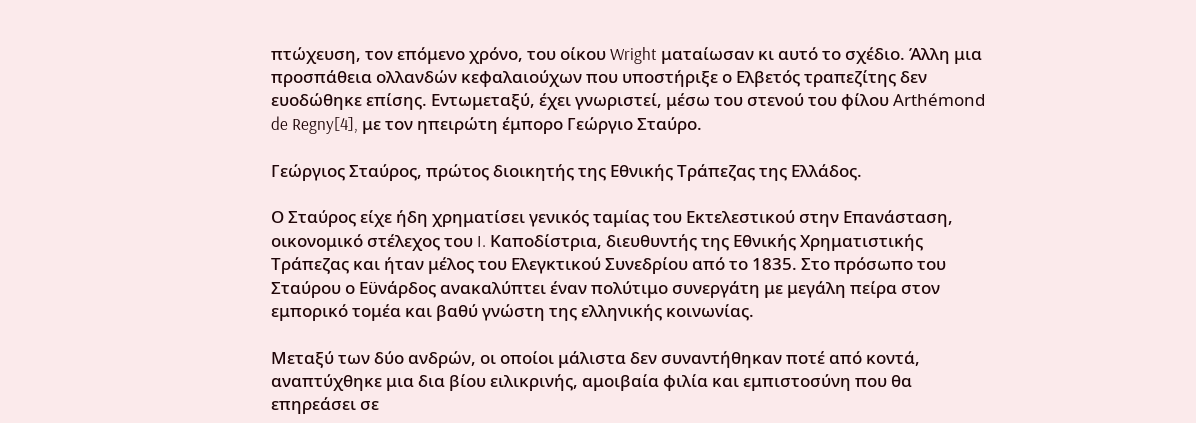πτώχευση, τον επόμενο χρόνο, του οίκου Wright ματαίωσαν κι αυτό το σχέδιο. Άλλη μια προσπάθεια ολλανδών κεφαλαιούχων που υποστήριξε ο Ελβετός τραπεζίτης δεν ευοδώθηκε επίσης. Εντωμεταξύ, έχει γνωριστεί, μέσω του στενού του φίλου Arthémond de Regny[4], με τον ηπειρώτη έμπορο Γεώργιο Σταύρο.

Γεώργιος Σταύρος, πρώτος διοικητής της Εθνικής Τράπεζας της Ελλάδος.

Ο Σταύρος είχε ήδη χρηματίσει γενικός ταμίας του Εκτελεστικού στην Επανάσταση, οικονομικό στέλεχος του I. Καποδίστρια, διευθυντής της Εθνικής Χρηματιστικής Τράπεζας και ήταν μέλος του Ελεγκτικού Συνεδρίου από το 1835. Στο πρόσωπο του Σταύρου ο Εϋνάρδος ανακαλύπτει έναν πολύτιμο συνεργάτη με μεγάλη πείρα στον εμπορικό τομέα και βαθύ γνώστη της ελληνικής κοινωνίας.

Μεταξύ των δύο ανδρών, οι οποίοι μάλιστα δεν συναντήθηκαν ποτέ από κοντά, αναπτύχθηκε μια δια βίου ειλικρινής, αμοιβαία φιλία και εμπιστοσύνη που θα επηρεάσει σε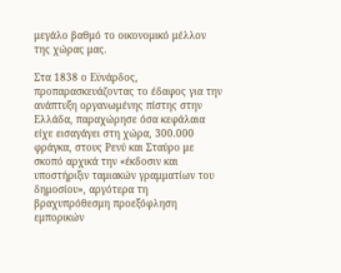μεγάλο βαθμό το οικονομικό μέλλον της χώρας μας.

Στα 1838 ο Εϋνάρδος, προπαρασκευάζοντας το έδαφος για την ανάπτυξη οργανωμένης πίστης στην Ελλάδα, παραχώρησε όσα κεφάλαια είχε εισαγάγει στη χώρα, 300.000 φράγκα, στους Ρενύ και Σταύρο με σκοπό αρχικά την «έκδοσιν και υποστήριξιν ταμιακών γραμματίων του δημοσίου», αργότερα τη βραχυπρόθεσμη προεξόφληση εμπορικών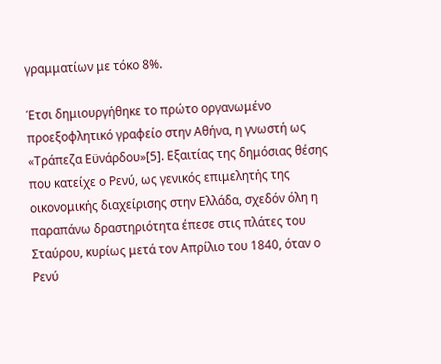γραμματίων με τόκο 8%.

Έτσι δημιουργήθηκε το πρώτο οργανωμένο προεξοφλητικό γραφείο στην Αθήνα, η γνωστή ως «Τράπεζα Εϋνάρδου»[5]. Εξαιτίας της δημόσιας θέσης που κατείχε ο Ρενύ, ως γενικός επιμελητής της οικονομικής διαχείρισης στην Ελλάδα, σχεδόν όλη η παραπάνω δραστηριότητα έπεσε στις πλάτες του Σταύρου, κυρίως μετά τον Απρίλιο του 1840, όταν ο Ρενύ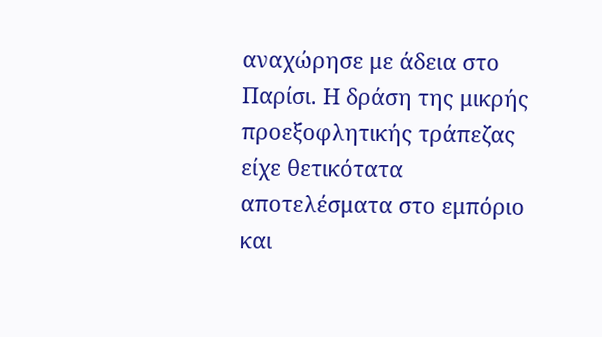αναχώρησε με άδεια στο Παρίσι. Η δράση της μικρής προεξοφλητικής τράπεζας είχε θετικότατα αποτελέσματα στο εμπόριο και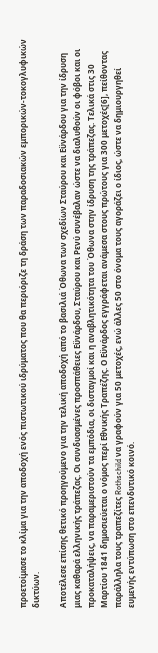προετοίμασε το κλίμα για την αποδοχή ενός πιστωτικού ιδρύματος που θα περιόριζε τη δράση των παραδοσιακών εμπορικών-τοκογλυφικών δικτύων.

Αποτέλεσε επίσης θετικό προηγούμενο για την τελική αποδοχή από το βασιλιά Όθωνα των σχεδίων Σταύρου και Εϋνάρδου για την ίδρυση μιας καθαρά ελληνικής τράπεζας. Οι συνδυασμένες προσπάθειες Εϋνάρδου, Σταύρου και Ρενύ συνέβαλαν ώστε να διαλυθούν οι φόβοι και οι προκαταλήψεις, να παραμεριστούν τα εμπόδια, οι δισταγμοί και η αναβλητικότητα του Όθωνα στην ίδρυση της τράπεζας. Τελικά στις 30 Μαρτίου 1841 δημοσιεύεται ο νόμος περί Εθνικής Τραπέζης. Ο Εϋνάρδος εγγράφεται ανάμεσα στους πρώτους για 300 μετοχές[6], πείθοντας παράλληλα τους τραπεζίτες Rothschild να γραφούν για 50 μετοχές, ενώ άλλες 50 στο όνομα τους αγοράζει ο ίδιος, ώστε να δημιουργηθεί ευμενής εντύπωση στο επενδυτικό κοινό.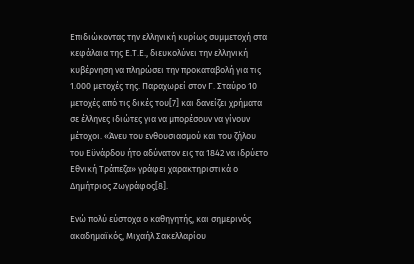Επιδιώκοντας την ελληνική κυρίως συμμετοχή στα κεφάλαια της Ε.Τ.Ε., διευκολύνει την ελληνική κυβέρνηση να πληρώσει την προκαταβολή για τις 1.000 μετοχές της. Παραχωρεί στον Γ. Σταύρο 10 μετοχές από τις δικές του[7] και δανείζει χρήματα σε έλληνες ιδιώτες για να μπορέσουν να γίνουν μέτοχοι. «Άνευ του ενθουσιασμού και του ζήλου του Εϋνάρδου ήτο αδύνατον εις τα 1842 να ιδρύετο Εθνική Τράπεζα» γράφει χαρακτηριστικά ο Δημήτριος Ζωγράφος[8].

Ενώ πολύ εύστοχα ο καθηγητής, και σημερινός ακαδημαϊκός, Μιχαήλ Σακελλαρίου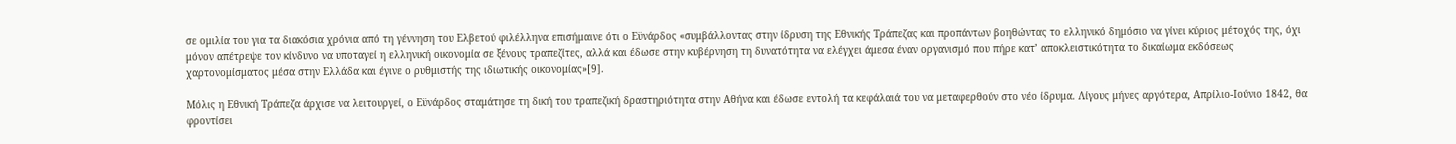σε ομιλία του για τα διακόσια χρόνια από τη γέννηση του Ελβετού φιλέλληνα επισήμαινε ότι ο Εϋνάρδος «συμβάλλοντας στην ίδρυση της Εθνικής Τράπεζας και προπάντων βοηθώντας το ελληνικό δημόσιο να γίνει κύριος μέτοχός της, όχι μόνον απέτρεψε τον κίνδυνο να υποταγεί η ελληνική οικονομία σε ξένους τραπεζίτες, αλλά και έδωσε στην κυβέρνηση τη δυνατότητα να ελέγχει άμεσα έναν οργανισμό που πήρε κατ’ αποκλειστικότητα το δικαίωμα εκδόσεως χαρτονομίσματος μέσα στην Ελλάδα και έγινε ο ρυθμιστής της ιδιωτικής οικονομίας»[9].

Μόλις η Εθνική Τράπεζα άρχισε να λειτουργεί, ο Εϋνάρδος σταμάτησε τη δική του τραπεζική δραστηριότητα στην Αθήνα και έδωσε εντολή τα κεφάλαιά του να μεταφερθούν στο νέο ίδρυμα. Λίγους μήνες αργότερα, Απρίλιο-Ιούνιο 1842, θα φροντίσει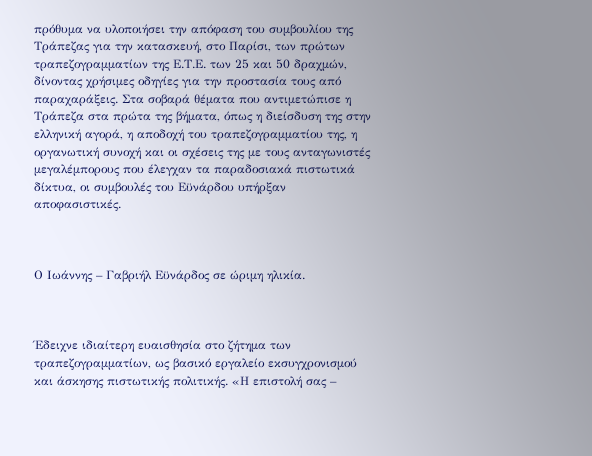πρόθυμα να υλοποιήσει την απόφαση του συμβουλίου της Τράπεζας για την κατασκευή, στο Παρίσι, των πρώτων τραπεζογραμματίων της Ε.Τ.Ε. των 25 και 50 δραχμών, δίνοντας χρήσιμες οδηγίες για την προστασία τους από παραχαράξεις. Στα σοβαρά θέματα που αντιμετώπισε η Τράπεζα στα πρώτα της βήματα, όπως η διείσδυση της στην ελληνική αγορά, η αποδοχή του τραπεζογραμματίου της, η οργανωτική συνοχή και οι σχέσεις της με τους ανταγωνιστές μεγαλέμπορους που έλεγχαν τα παραδοσιακά πιστωτικά δίκτυα, οι συμβουλές του Εϋνάρδου υπήρξαν αποφασιστικές.



Ο Ιωάννης – Γαβριήλ Εϋνάρδος σε ώριμη ηλικία.



Έδειχνε ιδιαίτερη ευαισθησία στο ζήτημα των τραπεζογραμματίων, ως βασικό εργαλείο εκσυγχρονισμού και άσκησης πιστωτικής πολιτικής. «Η επιστολή σας –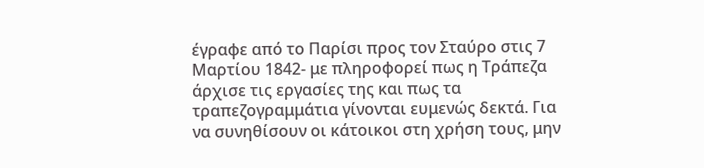έγραφε από το Παρίσι προς τον Σταύρο στις 7 Μαρτίου 1842- με πληροφορεί πως η Τράπεζα άρχισε τις εργασίες της και πως τα τραπεζογραμμάτια γίνονται ευμενώς δεκτά. Για να συνηθίσουν οι κάτοικοι στη χρήση τους, μην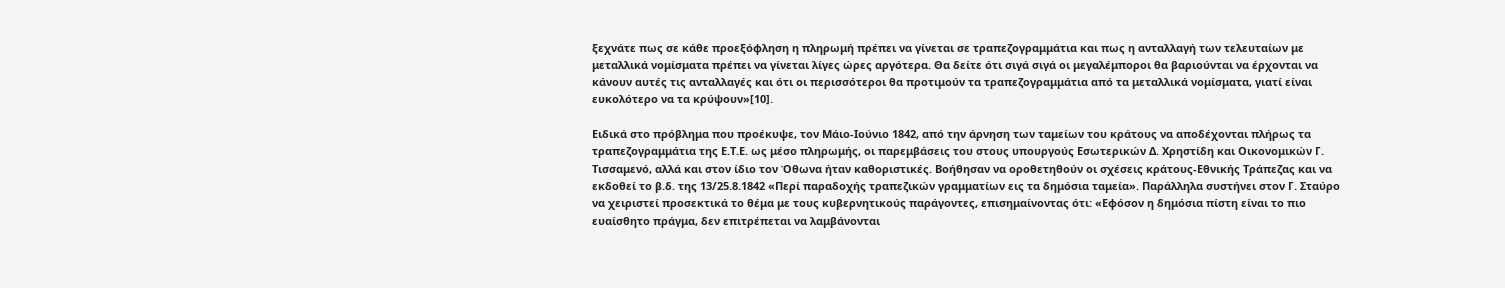ξεχνάτε πως σε κάθε προεξόφληση η πληρωμή πρέπει να γίνεται σε τραπεζογραμμάτια και πως η ανταλλαγή των τελευταίων με μεταλλικά νομίσματα πρέπει να γίνεται λίγες ώρες αργότερα. Θα δείτε ότι σιγά σιγά οι μεγαλέμποροι θα βαριούνται να έρχονται να κάνουν αυτές τις ανταλλαγές και ότι οι περισσότεροι θα προτιμούν τα τραπεζογραμμάτια από τα μεταλλικά νομίσματα, γιατί είναι ευκολότερο να τα κρύψουν»[10].

Ειδικά στο πρόβλημα που προέκυψε, τον Μάιο-Ιούνιο 1842, από την άρνηση των ταμείων του κράτους να αποδέχονται πλήρως τα τραπεζογραμμάτια της Ε.Τ.Ε. ως μέσο πληρωμής, οι παρεμβάσεις του στους υπουργούς Εσωτερικών Δ. Χρηστίδη και Οικονομικών Γ. Τισσαμενό, αλλά και στον ίδιο τον Όθωνα ήταν καθοριστικές. Βοήθησαν να οροθετηθούν οι σχέσεις κράτους-Εθνικής Τράπεζας και να εκδοθεί το β.δ. της 13/25.8.1842 «Περί παραδοχής τραπεζικών γραμματίων εις τα δημόσια ταμεία». Παράλληλα συστήνει στον Γ. Σταύρο να χειριστεί προσεκτικά το θέμα με τους κυβερνητικούς παράγοντες, επισημαίνοντας ότι: «Εφόσον η δημόσια πίστη είναι το πιο ευαίσθητο πράγμα, δεν επιτρέπεται να λαμβάνονται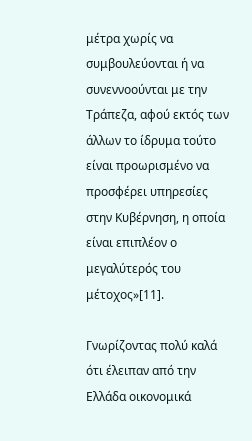μέτρα χωρίς να συμβουλεύονται ή να συνεννοούνται με την Τράπεζα, αφού εκτός των άλλων το ίδρυμα τούτο είναι προωρισμένο να προσφέρει υπηρεσίες στην Κυβέρνηση, η οποία είναι επιπλέον ο μεγαλύτερός του μέτοχος»[11].

Γνωρίζοντας πολύ καλά ότι έλειπαν από την Ελλάδα οικονομικά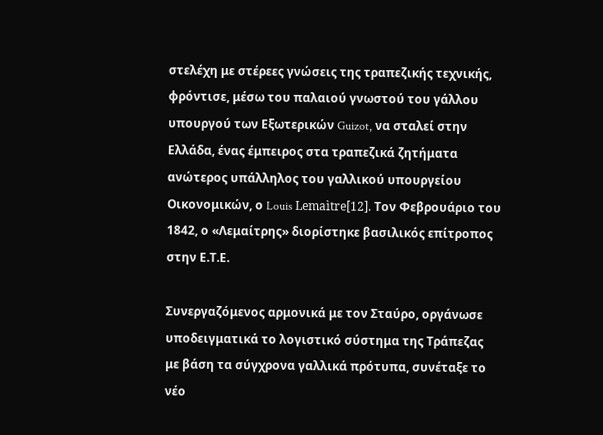στελέχη με στέρεες γνώσεις της τραπεζικής τεχνικής, φρόντισε, μέσω του παλαιού γνωστού του γάλλου υπουργού των Εξωτερικών Guizot, να σταλεί στην Ελλάδα, ένας έμπειρος στα τραπεζικά ζητήματα ανώτερος υπάλληλος του γαλλικού υπουργείου Οικονομικών, ο Louis Lemaìtre[12]. Τον Φεβρουάριο του 1842, ο «Λεμαίτρης» διορίστηκε βασιλικός επίτροπος στην Ε.Τ.Ε.

Συνεργαζόμενος αρμονικά με τον Σταύρο, οργάνωσε υποδειγματικά το λογιστικό σύστημα της Τράπεζας με βάση τα σύγχρονα γαλλικά πρότυπα, συνέταξε το νέο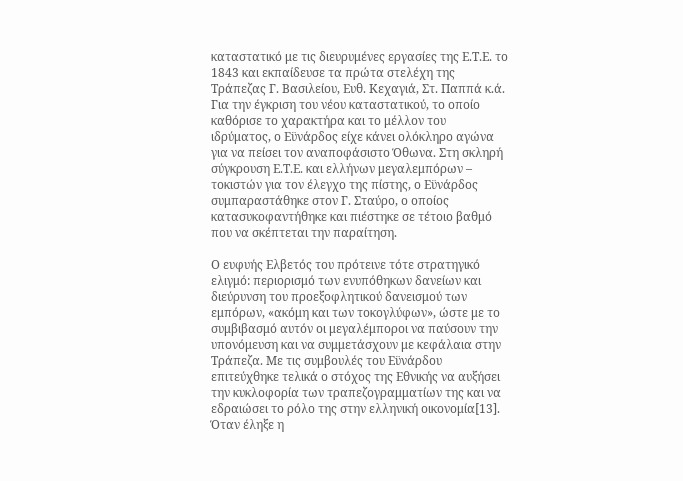καταστατικό με τις διευρυμένες εργασίες της Ε.Τ.Ε. το 1843 και εκπαίδευσε τα πρώτα στελέχη της Τράπεζας Γ. Βασιλείου, Ευθ. Κεχαγιά, Στ. Παππά κ.ά. Για την έγκριση του νέου καταστατικού, το οποίο καθόρισε το χαρακτήρα και το μέλλον του ιδρύματος, ο Εϋνάρδος είχε κάνει ολόκληρο αγώνα για να πείσει τον αναποφάσιστο Όθωνα. Στη σκληρή σύγκρουση Ε.Τ.Ε. και ελλήνων μεγαλεμπόρων – τοκιστών για τον έλεγχο της πίστης, ο Εϋνάρδος συμπαραστάθηκε στον Γ. Σταύρο, ο οποίος κατασυκοφαντήθηκε και πιέστηκε σε τέτοιο βαθμό που να σκέπτεται την παραίτηση.

Ο ευφυής Ελβετός του πρότεινε τότε στρατηγικό ελιγμό: περιορισμό των ενυπόθηκων δανείων και διεύρυνση του προεξοφλητικού δανεισμού των εμπόρων, «ακόμη και των τοκογλύφων», ώστε με το συμβιβασμό αυτόν οι μεγαλέμποροι να παύσουν την υπονόμευση και να συμμετάσχουν με κεφάλαια στην Τράπεζα. Με τις συμβουλές του Εϋνάρδου επιτεύχθηκε τελικά ο στόχος της Εθνικής να αυξήσει την κυκλοφορία των τραπεζογραμματίων της και να εδραιώσει το ρόλο της στην ελληνική οικονομία[13]. Όταν έληξε η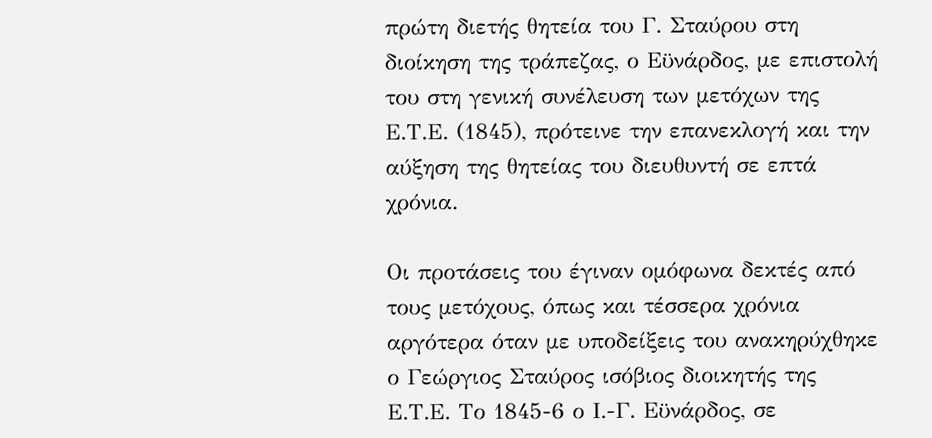πρώτη διετής θητεία του Γ. Σταύρου στη διοίκηση της τράπεζας, ο Εϋνάρδος, με επιστολή του στη γενική συνέλευση των μετόχων της Ε.Τ.Ε. (1845), πρότεινε την επανεκλογή και την αύξηση της θητείας του διευθυντή σε επτά χρόνια.

Οι προτάσεις του έγιναν ομόφωνα δεκτές από τους μετόχους, όπως και τέσσερα χρόνια αργότερα όταν με υποδείξεις του ανακηρύχθηκε ο Γεώργιος Σταύρος ισόβιος διοικητής της Ε.Τ.Ε. Το 1845-6 ο Ι.-Γ. Εϋνάρδος, σε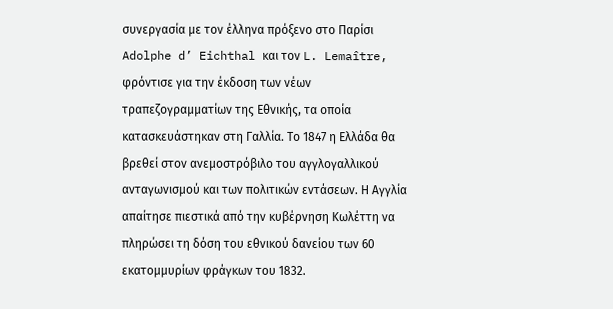συνεργασία με τον έλληνα πρόξενο στο Παρίσι Adolphe d’ Eichthal και τον L. Lemaître, φρόντισε για την έκδοση των νέων τραπεζογραμματίων της Εθνικής, τα οποία κατασκευάστηκαν στη Γαλλία. Το 1847 η Ελλάδα θα βρεθεί στον ανεμοστρόβιλο του αγγλογαλλικού ανταγωνισμού και των πολιτικών εντάσεων. Η Αγγλία απαίτησε πιεστικά από την κυβέρνηση Κωλέττη να πληρώσει τη δόση του εθνικού δανείου των 60 εκατομμυρίων φράγκων του 1832.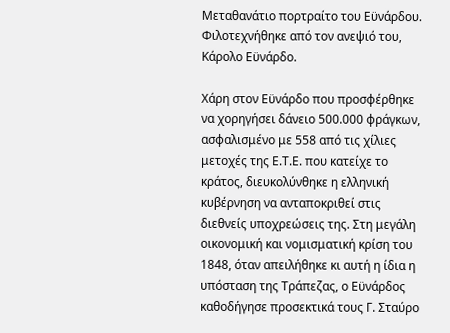Μεταθανάτιο πορτραίτο του Εϋνάρδου. Φιλοτεχνήθηκε από τον ανεψιό του, Κάρολο Εϋνάρδο.

Χάρη στον Εϋνάρδο που προσφέρθηκε να χορηγήσει δάνειο 500.000 φράγκων, ασφαλισμένο με 558 από τις χίλιες μετοχές της Ε.Τ.Ε. που κατείχε το κράτος, διευκολύνθηκε η ελληνική κυβέρνηση να ανταποκριθεί στις διεθνείς υποχρεώσεις της. Στη μεγάλη οικονομική και νομισματική κρίση του 1848, όταν απειλήθηκε κι αυτή η ίδια η υπόσταση της Τράπεζας, ο Εϋνάρδος καθοδήγησε προσεκτικά τους Γ. Σταύρο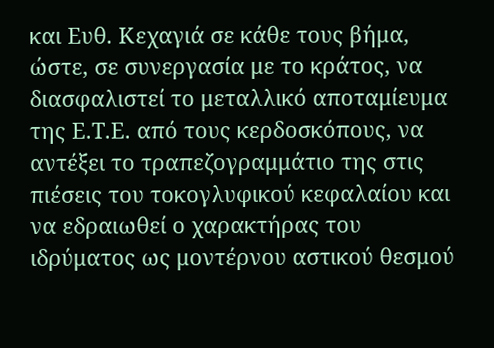και Ευθ. Κεχαγιά σε κάθε τους βήμα, ώστε, σε συνεργασία με το κράτος, να διασφαλιστεί το μεταλλικό αποταμίευμα της Ε.Τ.Ε. από τους κερδοσκόπους, να αντέξει το τραπεζογραμμάτιο της στις πιέσεις του τοκογλυφικού κεφαλαίου και να εδραιωθεί ο χαρακτήρας του ιδρύματος ως μοντέρνου αστικού θεσμού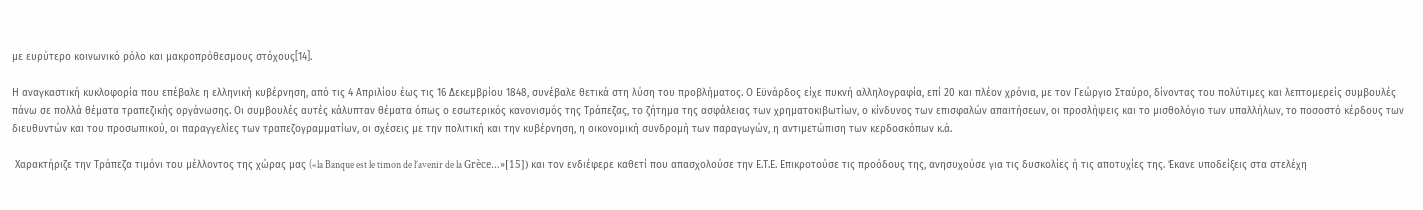με ευρύτερο κοινωνικό ρόλο και μακροπρόθεσμους στόχους[14].

Η αναγκαστική κυκλοφορία που επέβαλε η ελληνική κυβέρνηση, από τις 4 Απριλίου έως τις 16 Δεκεμβρίου 1848, συνέβαλε θετικά στη λύση του προβλήματος. Ο Εϋνάρδος είχε πυκνή αλληλογραφία, επί 20 και πλέον χρόνια, με τον Γεώργιο Σταύρο, δίνοντας του πολύτιμες και λεπτομερείς συμβουλές πάνω σε πολλά θέματα τραπεζικής οργάνωσης. Οι συμβουλές αυτές κάλυπταν θέματα όπως ο εσωτερικός κανονισμός της Τράπεζας, το ζήτημα της ασφάλειας των χρηματοκιβωτίων, ο κίνδυνος των επισφαλών απαιτήσεων, οι προσλήψεις και το μισθολόγιο των υπαλλήλων, το ποσοστό κέρδους των διευθυντών και του προσωπικού, οι παραγγελίες των τραπεζογραμματίων, οι σχέσεις με την πολιτική και την κυβέρνηση, η οικονομική συνδρομή των παραγωγών, η αντιμετώπιση των κερδοσκόπων κ.ά.

 Χαρακτήριζε την Τράπεζα τιμόνι του μέλλοντος της χώρας μας («la Banque est le timon de l’avenir de la Grèce…»[15]) και τον ενδιέφερε καθετί που απασχολούσε την Ε.Τ.Ε. Επικροτούσε τις προόδους της, ανησυχούσε για τις δυσκολίες ή τις αποτυχίες της. Έκανε υποδείξεις στα στελέχη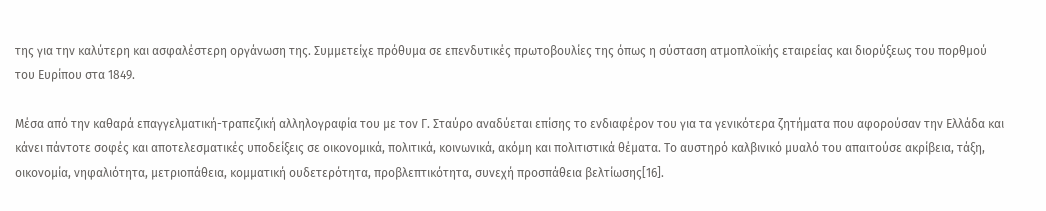της για την καλύτερη και ασφαλέστερη οργάνωση της. Συμμετείχε πρόθυμα σε επενδυτικές πρωτοβουλίες της όπως η σύσταση ατμοπλοϊκής εταιρείας και διορύξεως του πορθμού του Ευρίπου στα 1849.

Μέσα από την καθαρά επαγγελματική-τραπεζική αλληλογραφία του με τον Γ. Σταύρο αναδύεται επίσης το ενδιαφέρον του για τα γενικότερα ζητήματα που αφορούσαν την Ελλάδα και κάνει πάντοτε σοφές και αποτελεσματικές υποδείξεις σε οικονομικά, πολιτικά, κοινωνικά, ακόμη και πολιτιστικά θέματα. Το αυστηρό καλβινικό μυαλό του απαιτούσε ακρίβεια, τάξη, οικονομία, νηφαλιότητα, μετριοπάθεια, κομματική ουδετερότητα, προβλεπτικότητα, συνεχή προσπάθεια βελτίωσης[16].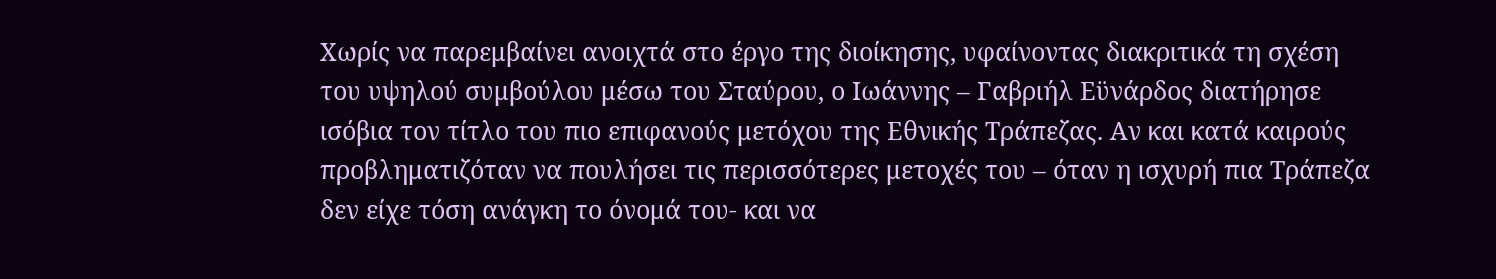Χωρίς να παρεμβαίνει ανοιχτά στο έργο της διοίκησης, υφαίνοντας διακριτικά τη σχέση του υψηλού συμβούλου μέσω του Σταύρου, ο Ιωάννης – Γαβριήλ Εϋνάρδος διατήρησε ισόβια τον τίτλο του πιο επιφανούς μετόχου της Εθνικής Τράπεζας. Αν και κατά καιρούς προβληματιζόταν να πουλήσει τις περισσότερες μετοχές του – όταν η ισχυρή πια Τράπεζα δεν είχε τόση ανάγκη το όνομά του- και να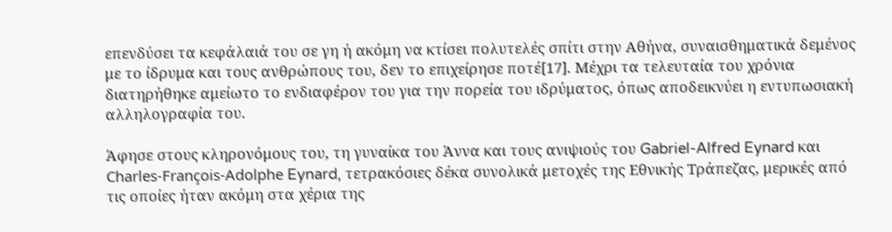επενδύσει τα κεφάλαιά του σε γη ή ακόμη να κτίσει πολυτελές σπίτι στην Αθήνα, συναισθηματικά δεμένος με το ίδρυμα και τους ανθρώπους του, δεν το επιχείρησε ποτέ[17]. Μέχρι τα τελευταία του χρόνια διατηρήθηκε αμείωτο το ενδιαφέρον του για την πορεία του ιδρύματος, όπως αποδεικνύει η εντυπωσιακή αλληλογραφία του.

Άφησε στους κληρονόμους του, τη γυναίκα του Άννα και τους ανιψιούς του Gabriel-Alfred Eynard και Charles-François-Adolphe Eynard, τετρακόσιες δέκα συνολικά μετοχές της Εθνικής Τράπεζας, μερικές από τις οποίες ήταν ακόμη στα χέρια της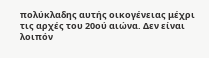πολύκλαδης αυτής οικογένειας μέχρι τις αρχές του 20ού αιώνα. Δεν είναι λοιπόν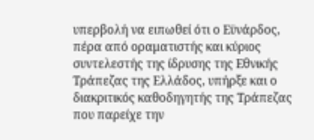υπερβολή να ειπωθεί ότι ο Εϋνάρδος, πέρα από οραματιστής και κύριος συντελεστής της ίδρυσης της Εθνικής Τράπεζας της Ελλάδος, υπήρξε και ο διακριτικός καθοδηγητής της Τράπεζας που παρείχε την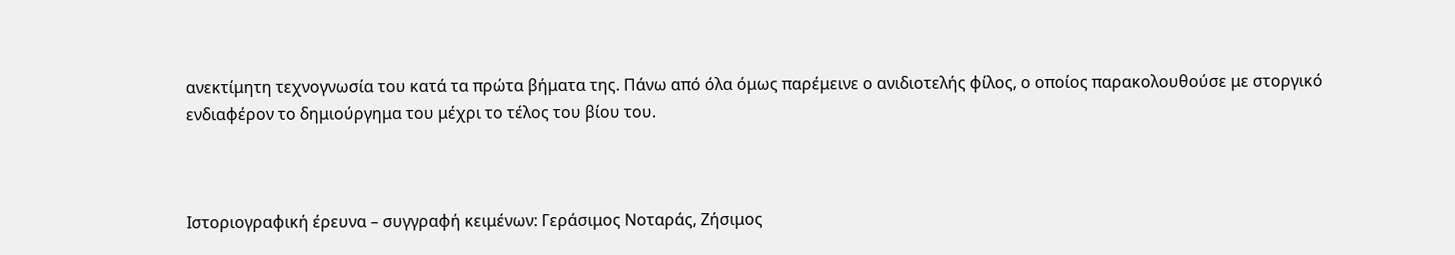ανεκτίμητη τεχνογνωσία του κατά τα πρώτα βήματα της. Πάνω από όλα όμως παρέμεινε ο ανιδιοτελής φίλος, ο οποίος παρακολουθούσε με στοργικό ενδιαφέρον το δημιούργημα του μέχρι το τέλος του βίου του.



Ιστοριογραφική έρευνα – συγγραφή κειμένων: Γεράσιμος Νοταράς, Ζήσιμος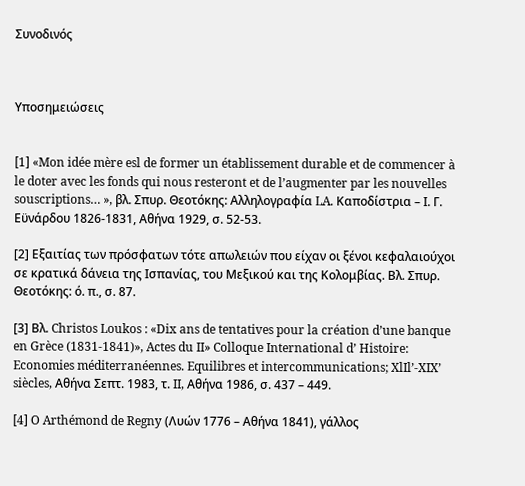Συνοδινός



Υποσημειώσεις


[1] «Mon idée mère esl de former un établissement durable et de commencer à le doter avec les fonds qui nous resteront et de l’augmenter par les nouvelles souscriptions… », βλ. Σπυρ. Θεοτόκης: Αλληλογραφία LA. Καποδίστρια – Ι. Γ. Εϋνάρδου 1826-1831, Αθήνα 1929, σ. 52-53.

[2] Εξαιτίας των πρόσφατων τότε απωλειών που είχαν οι ξένοι κεφαλαιούχοι σε κρατικά δάνεια της Ισπανίας, του Μεξικού και της Κολομβίας. Βλ. Σπυρ. Θεοτόκης: ό. π., σ. 87.

[3] Βλ. Christos Loukos : «Dix ans de tentatives pour la création d’une banque en Grèce (1831-1841)», Actes du II» Colloque International d’ Histoire: Economies méditerranéennes. Equilibres et intercommunications; XlIl’-XIX’ siècles, Αθήνα Σεπτ. 1983, τ. II, Αθήνα 1986, σ. 437 – 449.

[4] O Arthémond de Regny (Λυών 1776 – Αθήνα 1841), γάλλος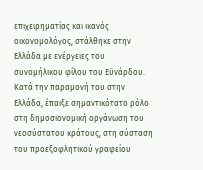επιχειρηματίας και ικανός οικονομολόγος, στάλθηκε στην Ελλάδα με ενέργειες του συνομήλικου φίλου του Εϋνάρδου. Κατά την παραμονή του στην Ελλάδα, έπαιξε σημαντικότατο ρόλο στη δημοσιονομική οργάνωση του νεοσύστατου κράτους, στη σύσταση του προεξοφλητικού γραφείου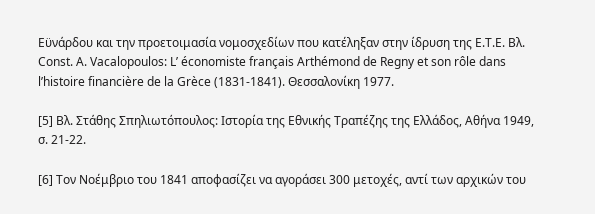Εϋνάρδου και την προετοιμασία νομοσχεδίων που κατέληξαν στην ίδρυση της Ε.Τ.Ε. Βλ. Const. Α. Vacalopoulos: L’ économiste français Arthémond de Regny et son rôle dans l’histoire financière de la Grèce (1831-1841). Θεσσαλονίκη 1977.

[5] Βλ. Στάθης Σπηλιωτόπουλος: Ιστορία της Εθνικής Τραπέζης της Ελλάδος, Αθήνα 1949, σ. 21-22.

[6] Τον Νοέμβριο του 1841 αποφασίζει να αγοράσει 300 μετοχές, αντί των αρχικών του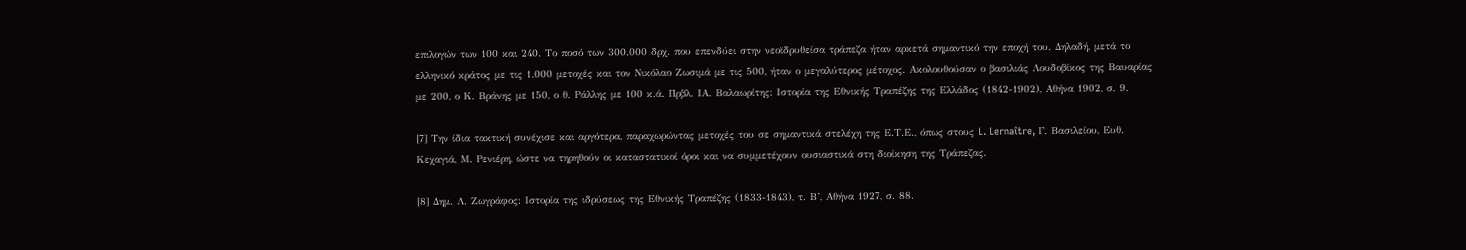επιλογών των 100 και 240. Το ποσό των 300.000 δρχ. που επενδύει στην νεοϊδρυθείσα τράπεζα ήταν αρκετά σημαντικό την εποχή του. Δηλαδή, μετά το ελληνικό κράτος με τις 1.000 μετοχές και τον Νικόλαο Ζωσιμά με τις 500, ήταν ο μεγαλύτερος μέτοχος. Ακολουθούσαν ο βασιλιάς Λουδοβίκος της Βαυαρίας με 200, ο Κ. Βράνης με 150, ο θ. Ράλλης με 100 κ.ά. Πρβλ. ΙΑ. Βαλαωρίτης: Ιστορία της Εθνικής Τραπέζης της Ελλάδος (1842-1902), Αθήνα 1902, σ. 9.

[7] Την ίδια τακτική συνέχισε και αργότερα, παραχωρώντας μετοχές του σε σημαντικά στελέχη της Ε.Τ.Ε., όπως στους L. Lernaître, Γ. Βασιλείου, Ευθ. Κεχαγιά, Μ. Ρενιέρη, ώστε να τηρηθούν οι καταστατικοί όροι και να συμμετέχουν ουσιαστικά στη διοίκηση της Τράπεζας.

[8] Δημ. Λ. Ζωγράφος: Ιστορία της ιδρύσεως της Εθνικής Τραπέζης (1833-1843), τ. Β’, Αθήνα 1927, σ. 88.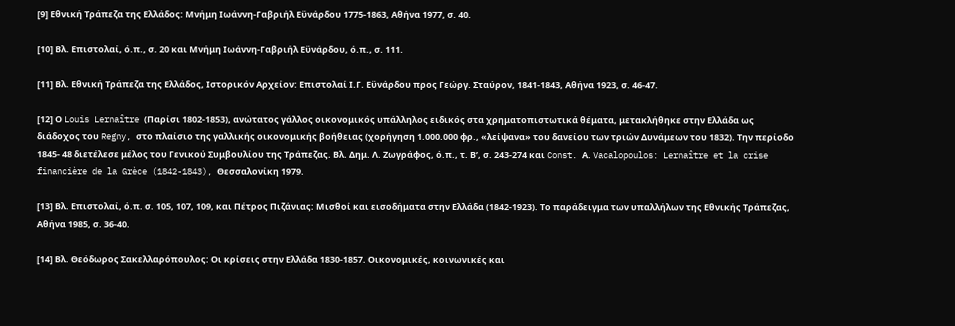[9] Εθνική Τράπεζα της Ελλάδος: Μνήμη Ιωάννη-Γαβριήλ Εϋνάρδου 1775-1863, Αθήνα 1977, σ. 40.

[10] Βλ. Επιστολαί, ό.π., σ. 20 και Μνήμη Ιωάννη-Γαβριήλ Εϋνάρδου, ό.π., σ. 111.

[11] Βλ. Εθνική Τράπεζα της Ελλάδος, Ιστορικόν Αρχείον: Επιστολαί Ι.Γ. Εϋνάρδου προς Γεώργ. Σταύρον, 1841-1843, Αθήνα 1923, σ. 46-47.

[12] Ο Louis Lernaître (Παρίσι 1802-1853), ανώτατος γάλλος οικονομικός υπάλληλος ειδικός στα χρηματοπιστωτικά θέματα, μετακλήθηκε στην Ελλάδα ως διάδοχος του Regny, στο πλαίσιο της γαλλικής οικονομικής βοήθειας (χορήγηση 1.000.000 φρ., «λείψανα» του δανείου των τριών Δυνάμεων του 1832). Την περίοδο 1845- 48 διετέλεσε μέλος του Γενικού Συμβουλίου της Τράπεζας. Βλ. Δημ. Λ. Ζωγράφος, ό.π., τ. Β’, σ. 243-274 και Const. Α. Vacalopoulos: Lernaître et la crise financière de la Grèce (1842-1843), Θεσσαλονίκη 1979.

[13] Βλ. Επιστολαί, ό.π. σ. 105, 107, 109, και Πέτρος Πιζάνιας: Μισθοί και εισοδήματα στην Ελλάδα (1842-1923). Το παράδειγμα των υπαλλήλων της Εθνικής Τράπεζας, Αθήνα 1985, σ. 36-40.

[14] Βλ. Θεόδωρος Σακελλαρόπουλος: Οι κρίσεις στην Ελλάδα 1830-1857. Οικονομικές, κοινωνικές και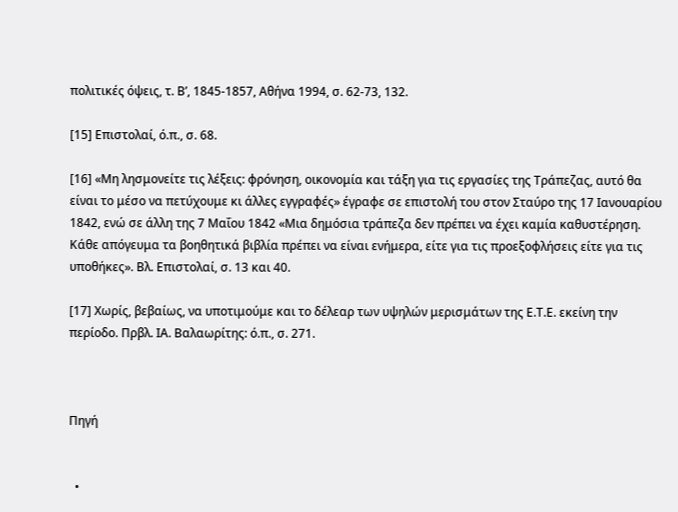πολιτικές όψεις, τ. Β’, 1845-1857, Αθήνα 1994, σ. 62-73, 132.

[15] Επιστολαί, ό.π., σ. 68.

[16] «Μη λησμονείτε τις λέξεις: φρόνηση, οικονομία και τάξη για τις εργασίες της Τράπεζας, αυτό θα είναι το μέσο να πετύχουμε κι άλλες εγγραφές» έγραφε σε επιστολή του στον Σταύρο της 17 Ιανουαρίου 1842, ενώ σε άλλη της 7 Μαΐου 1842 «Μια δημόσια τράπεζα δεν πρέπει να έχει καμία καθυστέρηση. Κάθε απόγευμα τα βοηθητικά βιβλία πρέπει να είναι ενήμερα, είτε για τις προεξοφλήσεις είτε για τις υποθήκες». Βλ. Επιστολαί, σ. 13 και 40.

[17] Χωρίς, βεβαίως, να υποτιμούμε και το δέλεαρ των υψηλών μερισμάτων της Ε.Τ.Ε. εκείνη την περίοδο. Πρβλ. ΙΑ. Βαλαωρίτης: ό.π., σ. 271.



Πηγή


  •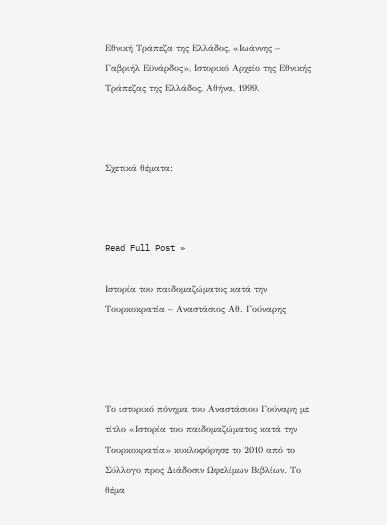Εθνική Τράπεζα της Ελλάδος, «Ιωάννης – Γαβριήλ Εϋνάρδος», Ιστορικό Αρχείο της Εθνικής Τράπεζας της Ελλάδος, Αθήνα, 1999.



Σχετικά θέματα:



Read Full Post »

Ιστορία του παιδομαζώματος κατά την Τουρκοκρατία – Αναστάσιος Αθ. Γούναρης




Το ιστορικό πόνημα του Αναστάσιου Γούναρη με τίτλο «Ιστορία του παιδομαζώματος κατά την Τουρκοκρατία» κυκλοφόρησε το 2010 από το Σύλλογο προς Διάδοσιν Ωφελίμων Βιβλίων. Το θέμα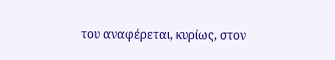του αναφέρεται, κυρίως, στον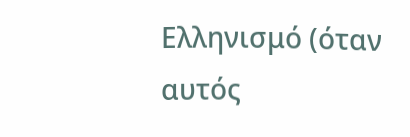Ελληνισμό (όταν αυτός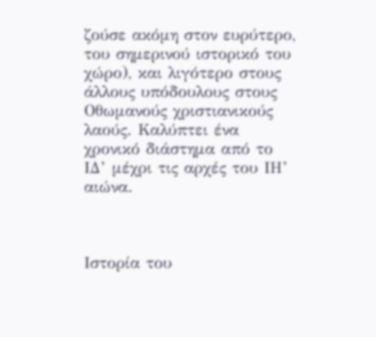ζούσε ακόμη στον ευρύτερο, του σημερινού ιστορικό του χώρο), και λιγότερο στους άλλους υπόδουλους στους Οθωμανούς χριστιανικούς λαούς. Καλύπτει ένα χρονικό διάστημα από το ΙΔ’ μέχρι τις αρχές του ΙΗ’ αιώνα.



Ιστορία του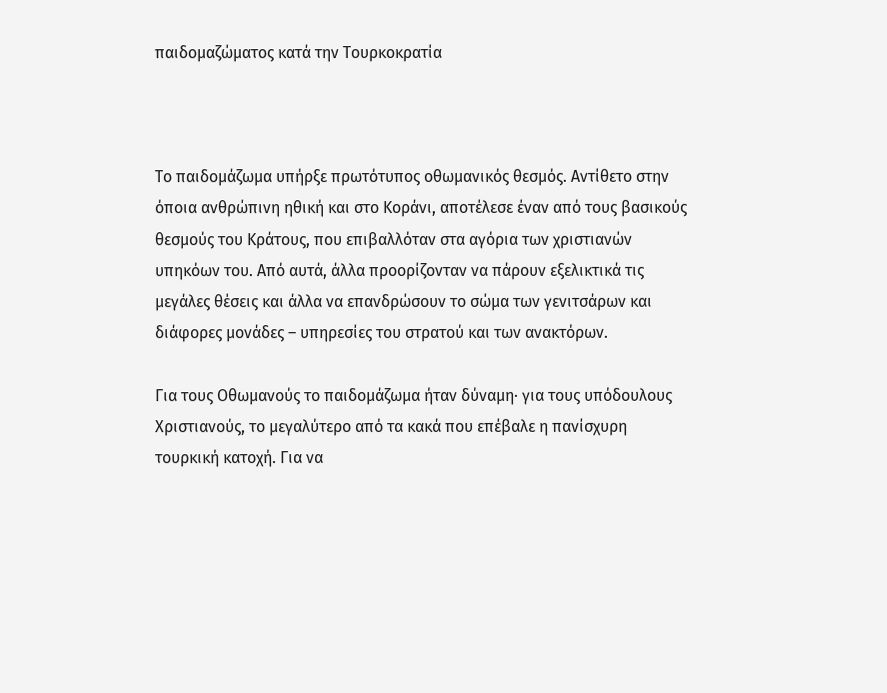παιδομαζώματος κατά την Τουρκοκρατία



Το παιδομάζωμα υπήρξε πρωτότυπος οθωμανικός θεσμός. Αντίθετο στην όποια ανθρώπινη ηθική και στο Κοράνι, αποτέλεσε έναν από τους βασικούς θεσμούς του Κράτους, που επιβαλλόταν στα αγόρια των χριστιανών υπηκόων του. Από αυτά, άλλα προορίζονταν να πάρουν εξελικτικά τις μεγάλες θέσεις και άλλα να επανδρώσουν το σώμα των γενιτσάρων και διάφορες μονάδες – υπηρεσίες του στρατού και των ανακτόρων.

Για τους Οθωμανούς το παιδομάζωμα ήταν δύναμη· για τους υπόδουλους Χριστιανούς, το μεγαλύτερο από τα κακά που επέβαλε η πανίσχυρη τουρκική κατοχή. Για να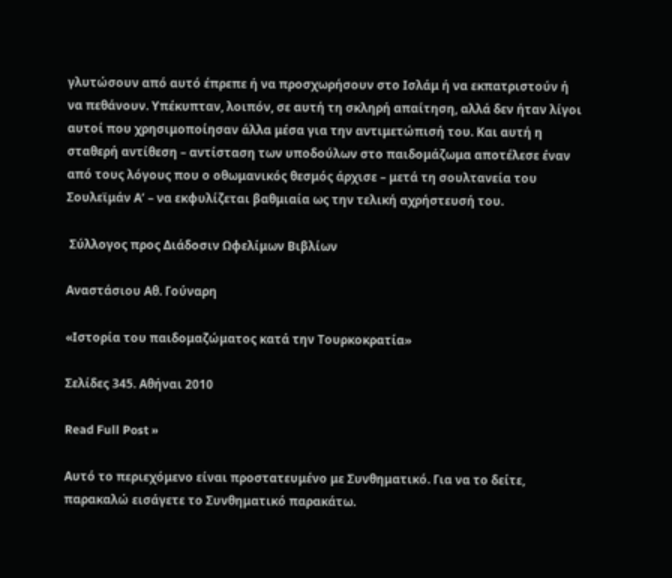γλυτώσουν από αυτό έπρεπε ή να προσχωρήσουν στο Ισλάμ ή να εκπατριστούν ή να πεθάνουν. Υπέκυπταν, λοιπόν, σε αυτή τη σκληρή απαίτηση, αλλά δεν ήταν λίγοι αυτοί που χρησιμοποίησαν άλλα μέσα για την αντιμετώπισή του. Και αυτή η σταθερή αντίθεση – αντίσταση των υποδούλων στο παιδομάζωμα αποτέλεσε έναν από τους λόγους που ο οθωμανικός θεσμός άρχισε – μετά τη σουλτανεία του Σουλεϊμάν Α’ – να εκφυλίζεται βαθμιαία ως την τελική αχρήστευσή του.

 Σύλλογος προς Διάδοσιν Ωφελίμων Βιβλίων

Αναστάσιου Αθ. Γούναρη

«Ιστορία του παιδομαζώματος κατά την Τουρκοκρατία»

Σελίδες 345. Αθήναι 2010

Read Full Post »

Αυτό το περιεχόμενο είναι προστατευμένο με Συνθηματικό. Για να το δείτε, παρακαλώ εισάγετε το Συνθηματικό παρακάτω.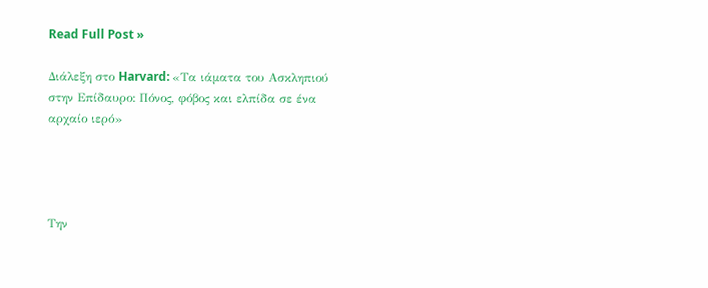Read Full Post »

Διάλεξη στο Harvard: «Τα ιάματα του Ασκληπιού στην Επίδαυρο: Πόνος, φόβος και ελπίδα σε ένα αρχαίο ιερό»




Την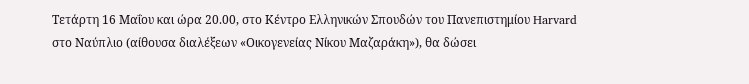Τετάρτη 16 Μαΐου και ώρα 20.00, στο Κέντρο Ελληνικών Σπουδών του Πανεπιστημίου Harvard στο Ναύπλιο (αίθουσα διαλέξεων «Οικογενείας Νίκου Μαζαράκη»), θα δώσει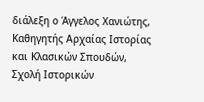διάλεξη ο Άγγελος Χανιώτης, Καθηγητής Αρχαίας Ιστορίας και Κλασικών Σπουδών, Σχολή Ιστορικών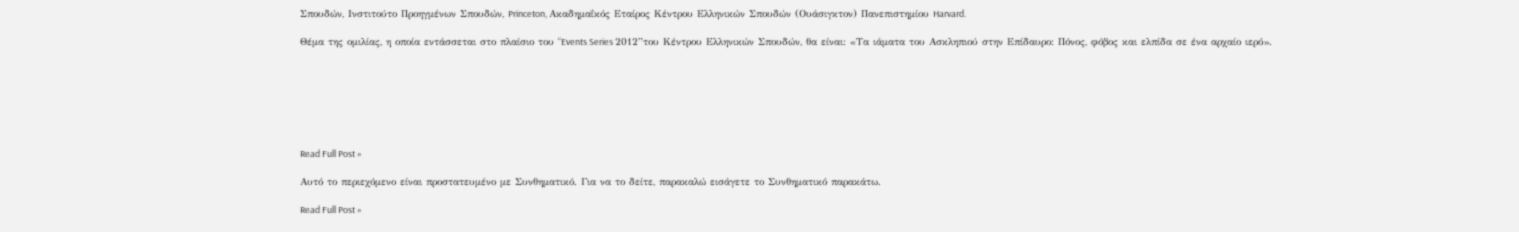Σπουδών, Ινστιτούτο Προηγμένων Σπουδών, Princeton, Ακαδημαΐκός Εταίρος Κέντρου Ελληνικών Σπουδών (Ουάσιγκτον) Πανεπιστημίου Harvard.

Θέμα της ομιλίας, η οποία εντάσσεται στο πλαίσιο του “Events Series 2012”του Κέντρου Ελληνικών Σπουδών, θα είναι: «Τα ιάματα του Ασκληπιού στην Επίδαυρο: Πόνος, φόβος και ελπίδα σε ένα αρχαίο ιερό».







Read Full Post »

Αυτό το περιεχόμενο είναι προστατευμένο με Συνθηματικό. Για να το δείτε, παρακαλώ εισάγετε το Συνθηματικό παρακάτω.

Read Full Post »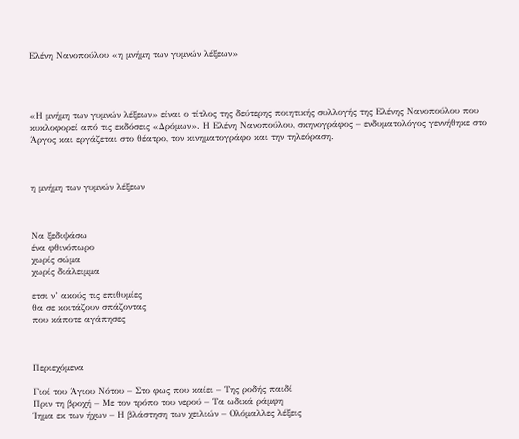Ελένη Νανοπούλου «η μνήμη των γυμνών λέξεων»




«Η μνήμη των γυμνών λέξεων» είναι ο τίτλος της δεύτερης ποιητικής συλλογής της Ελένης Νανοπούλου που κυκλοφορεί από τις εκδόσεις «Δρόμων». Η Ελένη Νανοπούλου, σκηνογράφος – ενδυματολόγος γεννήθηκε στο Άργος και εργάζεται στο θέατρο, τον κινηματογράφο και την τηλεόραση.



η μνήμη των γυμνών λέξεων



Να ξεδιψάσω
ένα φθινόπωρο
χωρίς σώμα
χωρίς διάλειμμα

ετσι ν’ ακούς τις επιθυμίες
θα σε κοιτάζουν σπάζοντας
που κάποτε αγάπησες



Περιεχόμενα

Γιοί του Άγιου Νότου – Στο φως που καίει – Της ροδής παιδί
Πριν τη βροχή – Με τον τρόπο του νερού – Τα ωδικά ράμφη
Ίημα εκ των ήχων – Η βλάστηση των χειλιών – Ολόμαλλες λέξεις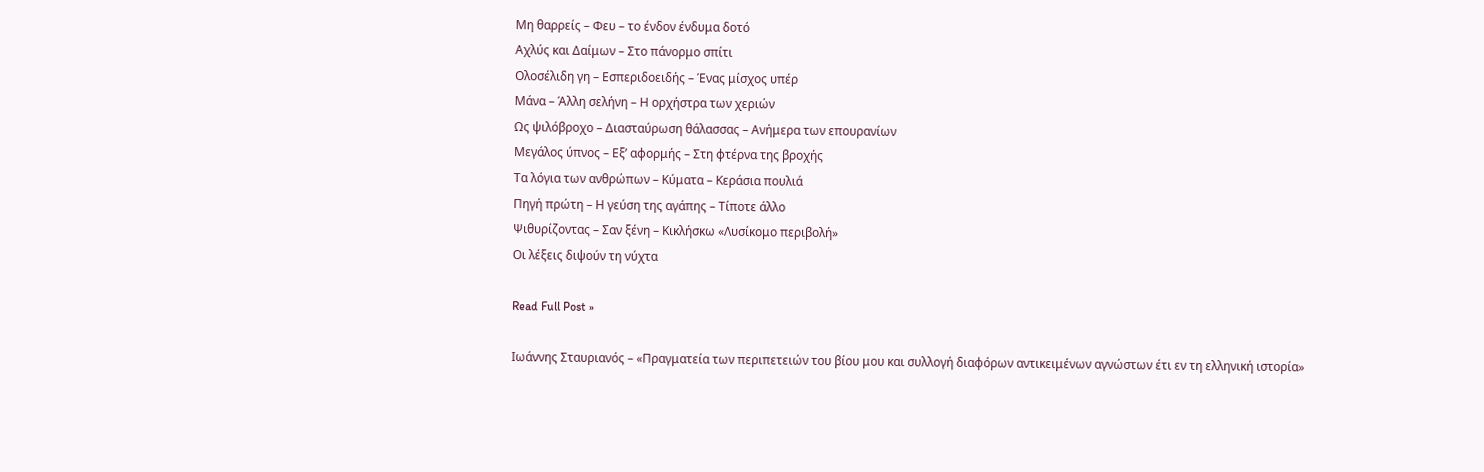Μη θαρρείς – Φευ – το ένδον ένδυμα δοτό
Αχλύς και Δαίμων – Στο πάνορμο σπίτι
Ολοσέλιδη γη – Εσπεριδοειδής – Ένας μίσχος υπέρ
Μάνα – Άλλη σελήνη – Η ορχήστρα των χεριών
Ως ψιλόβροχο – Διασταύρωση θάλασσας – Ανήμερα των επουρανίων
Μεγάλος ύπνος – Εξ’ αφορμής – Στη φτέρνα της βροχής
Τα λόγια των ανθρώπων – Κύματα – Κεράσια πουλιά
Πηγή πρώτη – Η γεύση της αγάπης – Τίποτε άλλο
Ψιθυρίζοντας – Σαν ξένη – Κικλήσκω «Λυσίκομο περιβολή»
Οι λέξεις διψούν τη νύχτα

Read Full Post »

Ιωάννης Σταυριανός – «Πραγματεία των περιπετειών του βίου μου και συλλογή διαφόρων αντικειμένων αγνώστων έτι εν τη ελληνική ιστορία»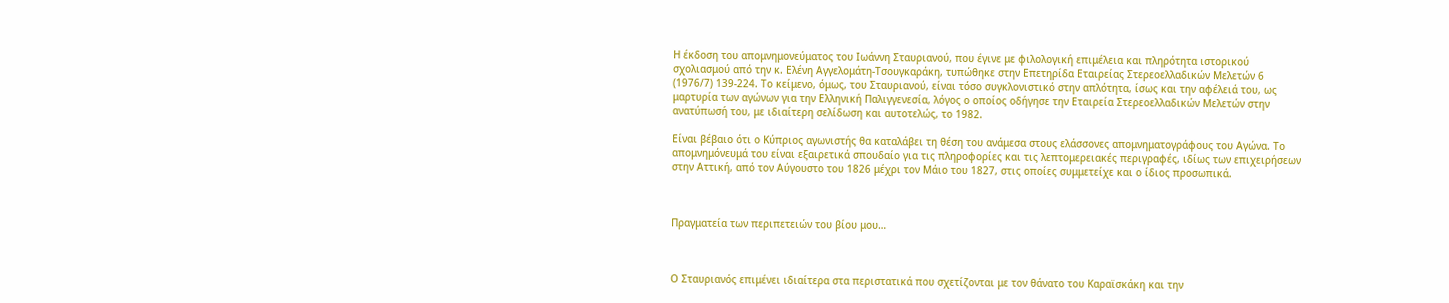Η έκδοση του απομνημονεύματος του Ιωάννη Σταυριανού, που έγινε με φιλολογική επιμέλεια και πληρότητα ιστορικού σχολιασμού από την κ. Ελένη Αγγελομάτη-Τσουγκαράκη, τυπώθηκε στην Επετηρίδα Εταιρείας Στερεοελλαδικών Μελετών 6 (1976/7) 139-224. Το κείμενο, όμως, του Σταυριανού, είναι τόσο συγκλονιστικό στην απλότητα, ίσως και την αφέλειά του, ως μαρτυρία των αγώνων για την Ελληνική Παλιγγενεσία, λόγος ο οποίος οδήγησε την Εταιρεία Στερεοελλαδικών Μελετών στην ανατύπωσή του, με ιδιαίτερη σελίδωση και αυτοτελώς, το 1982.

Είναι βέβαιο ότι ο Κύπριος αγωνιστής θα καταλάβει τη θέση του ανάμεσα στους ελάσσονες απομνηματογράφους του Αγώνα. Το απομνημόνευμά του είναι εξαιρετικά σπουδαίο για τις πληροφορίες και τις λεπτομερειακές περιγραφές, ιδίως των επιχειρήσεων στην Αττική, από τον Αύγουστο του 1826 μέχρι τον Μάιο του 1827, στις οποίες συμμετείχε και ο ίδιος προσωπικά.



Πραγματεία των περιπετειών του βίου μου…



Ο Σταυριανός επιμένει ιδιαίτερα στα περιστατικά που σχετίζονται με τον θάνατο του Καραϊσκάκη και την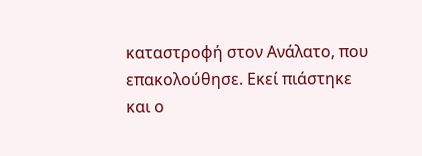καταστροφή στον Ανάλατο, που επακολούθησε. Εκεί πιάστηκε και ο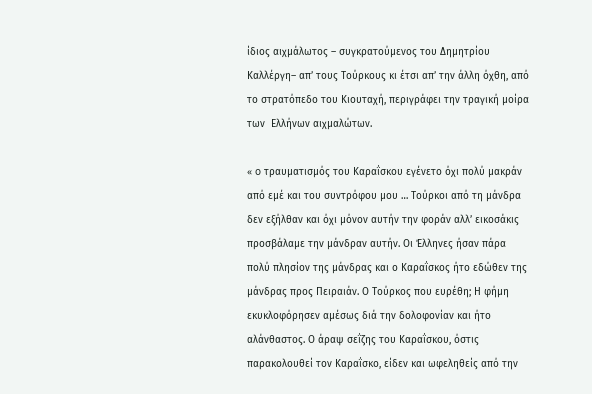ίδιος αιχμάλωτος – συγκρατούμενος του Δημητρίου Καλλέργη– απ’ τους Τούρκους κι έτσι απ’ την άλλη όχθη, από το στρατόπεδο του Κιουταχή, περιγράφει την τραγική μοίρα των  Ελλήνων αιχμαλώτων.

« o τραυματισμός του Καραΐσκου εγένετο όχι πολύ μακράν από εμέ και του συντρόφου μου … Τούρκοι από τη μάνδρα δεν εξήλθαν και όχι μόνον αυτήν την φοράν αλλ’ εικοσάκις προσβάλαμε την μάνδραν αυτήν. Οι Έλληνες ήσαν πάρα πολύ πλησίον της μάνδρας και ο Καραΐσκος ήτο εδώθεν της μάνδρας προς Πειραιάν. Ο Τούρκος που ευρέθη; Η φήμη εκυκλοφόρησεν αμέσως διά την δολοφονίαν και ήτο αλάνθαστος. Ο άραψ σεΐζης του Καραΐσκου, όστις παρακολουθεί τον Καραΐσκο, είδεν και ωφεληθείς από την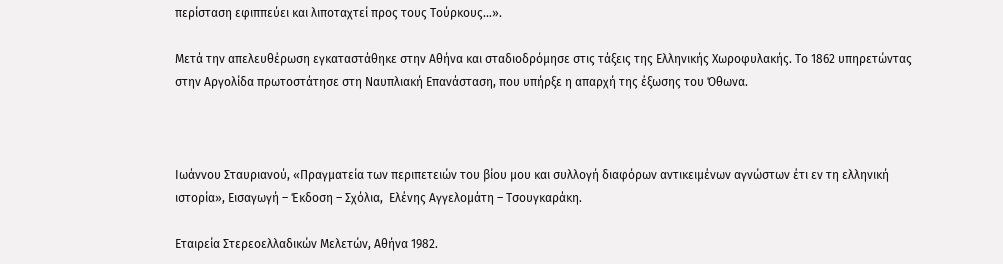περίσταση εφιππεύει και λιποταχτεί προς τους Τούρκους…».

Μετά την απελευθέρωση εγκαταστάθηκε στην Αθήνα και σταδιοδρόμησε στις τάξεις της Ελληνικής Χωροφυλακής. Το 1862 υπηρετώντας στην Αργολίδα πρωτοστάτησε στη Ναυπλιακή Επανάσταση, που υπήρξε η απαρχή της έξωσης του Όθωνα.



Ιωάννου Σταυριανού, «Πραγματεία των περιπετειών του βίου μου και συλλογή διαφόρων αντικειμένων αγνώστων έτι εν τη ελληνική ιστορία», Εισαγωγή – Έκδοση – Σχόλια,  Ελένης Αγγελομάτη – Τσουγκαράκη.

Εταιρεία Στερεοελλαδικών Μελετών, Αθήνα 1982.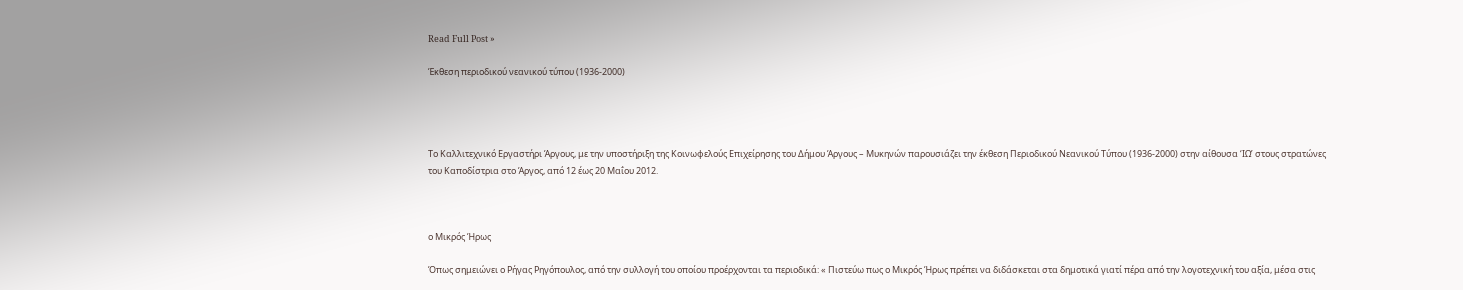Read Full Post »

Έκθεση περιοδικού νεανικού τύπου (1936-2000)




Το Καλλιτεχνικό Εργαστήρι Άργους, με την υποστήριξη της Κοινωφελούς Επιχείρησης του Δήμου Άργους – Μυκηνών παρουσιάζει την έκθεση Περιοδικού Νεανικού Τύπου (1936-2000) στην αίθουσα ‘ΙΩ’ στους στρατώνες του Καποδίστρια στο Άργος, από 12 έως 20 Μαΐου 2012.



ο Μικρός Ήρως

Όπως σημειώνει ο Ρήγας Ρηγόπουλος, από την συλλογή του οποίου προέρχονται τα περιοδικά: « Πιστεύω πως ο Μικρός Ήρως πρέπει να διδάσκεται στα δημοτικά γιατί πέρα από την λογοτεχνική του αξία, μέσα στις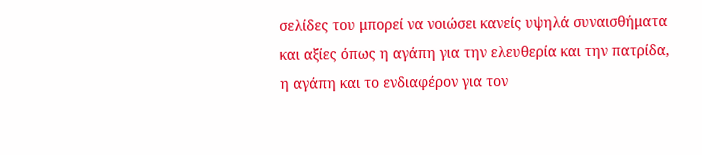σελίδες του μπορεί να νοιώσει κανείς υψηλά συναισθήματα και αξίες όπως η αγάπη για την ελευθερία και την πατρίδα, η αγάπη και το ενδιαφέρον για τον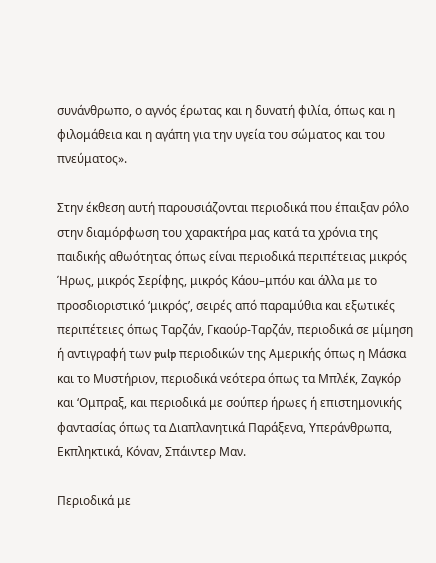συνάνθρωπο, ο αγνός έρωτας και η δυνατή φιλία, όπως και η φιλομάθεια και η αγάπη για την υγεία του σώματος και του πνεύματος».

Στην έκθεση αυτή παρουσιάζονται περιοδικά που έπαιξαν ρόλο στην διαμόρφωση του χαρακτήρα μας κατά τα χρόνια της παιδικής αθωότητας όπως είναι περιοδικά περιπέτειας μικρός Ήρως, μικρός Σερίφης, μικρός Κάου–μπόυ και άλλα με το προσδιοριστικό ‘μικρός’, σειρές από παραμύθια και εξωτικές περιπέτειες όπως Ταρζάν, Γκαούρ-Ταρζάν, περιοδικά σε μίμηση ή αντιγραφή των pulp περιοδικών της Αμερικής όπως η Μάσκα και το Μυστήριον, περιοδικά νεότερα όπως τα Μπλέκ, Ζαγκόρ και ‘Ομπραξ, και περιοδικά με σούπερ ήρωες ή επιστημονικής φαντασίας όπως τα Διαπλανητικά Παράξενα, Υπεράνθρωπα, Εκπληκτικά, Κόναν, Σπάιντερ Μαν.

Περιοδικά με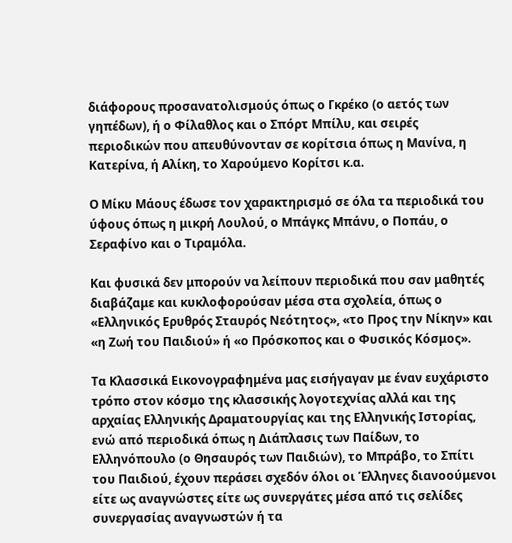διάφορους προσανατολισμούς όπως ο Γκρέκο (ο αετός των γηπέδων), ή ο Φίλαθλος και ο Σπόρτ Μπίλυ, και σειρές περιοδικών που απευθύνονταν σε κορίτσια όπως η Μανίνα, η Κατερίνα, ή Αλίκη, το Χαρούμενο Κορίτσι κ.α.

Ο Μίκυ Μάους έδωσε τον χαρακτηρισμό σε όλα τα περιοδικά του ύφους όπως η μικρή Λουλού, ο Μπάγκς Μπάνυ, ο Ποπάυ, ο Σεραφίνο και ο Τιραμόλα.

Και φυσικά δεν μπορούν να λείπουν περιοδικά που σαν μαθητές διαβάζαμε και κυκλοφορούσαν μέσα στα σχολεία, όπως ο «Ελληνικός Ερυθρός Σταυρός Νεότητος», «το Προς την Νίκην» και «η Ζωή του Παιδιού» ή «ο Πρόσκοπος και ο Φυσικός Κόσμος».

Τα Κλασσικά Εικονογραφημένα μας εισήγαγαν με έναν ευχάριστο τρόπο στον κόσμο της κλασσικής λογοτεχνίας αλλά και της αρχαίας Ελληνικής Δραματουργίας και της Ελληνικής Ιστορίας, ενώ από περιοδικά όπως η Διάπλασις των Παίδων, το Ελληνόπουλο (ο Θησαυρός των Παιδιών), το Μπράβο, το Σπίτι του Παιδιού, έχουν περάσει σχεδόν όλοι οι Έλληνες διανοούμενοι είτε ως αναγνώστες είτε ως συνεργάτες μέσα από τις σελίδες συνεργασίας αναγνωστών ή τα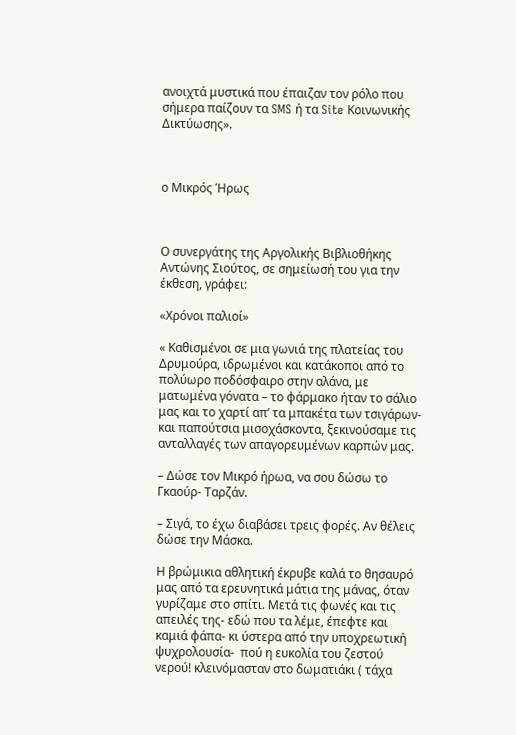ανοιχτά μυστικά που έπαιζαν τον ρόλο που σήμερα παίζουν τα SMS ή τα Site Κοινωνικής Δικτύωσης».



ο Μικρός Ήρως



Ο συνεργάτης της Αργολικής Βιβλιοθήκης Αντώνης Σιούτος, σε σημείωσή του για την έκθεση, γράφει:

«Χρόνοι παλιοί»

« Καθισμένοι σε μια γωνιά της πλατείας του Δρυμούρα, ιδρωμένοι και κατάκοποι από το πολύωρο ποδόσφαιρο στην αλάνα, με ματωμένα γόνατα – το φάρμακο ήταν το σάλιο μας και το χαρτί απ’ τα μπακέτα των τσιγάρων- και παπούτσια μισοχάσκοντα, ξεκινούσαμε τις ανταλλαγές των απαγορευμένων καρπών μας.

– Δώσε τον Μικρό ήρωα, να σου δώσω το Γκαούρ- Ταρζάν.

– Σιγά, το έχω διαβάσει τρεις φορές. Αν θέλεις δώσε την Μάσκα.

Η βρώμικια αθλητική έκρυβε καλά το θησαυρό μας από τα ερευνητικά μάτια της μάνας, όταν γυρίζαμε στο σπίτι. Μετά τις φωνές και τις απειλές της- εδώ που τα λέμε, έπεφτε και καμιά φάπα- κι ύστερα από την υποχρεωτική ψυχρολουσία-  πού η ευκολία του ζεστού νερού! κλεινόμασταν στο δωματιάκι ( τάχα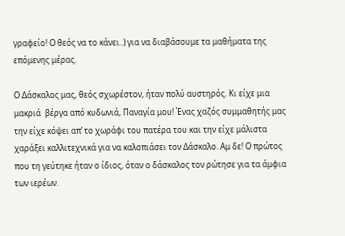γραφείο! Ο θεός να το κάνει..) για να διαβάσουμε τα μαθήματα της επόμενης μέρας.

Ο Δάσκαλος μας, θεός σχωρέστον, ήταν πολύ αυστηρός. Κι είχε μια μακριά  βέργα από κυδωνιά, Παναγία μου! Ένας χαζός συμμαθητής μας την είχε κόψει απ’ το χωράφι του πατέρα του και την είχε μάλιστα χαράξει καλλιτεχνικά για να καλοπιάσει τον Δάσκαλο. Αμ δε! Ο πρώτος που τη γεύτηκε ήταν ο ίδιος, όταν ο δάσκαλος τον ρώτησε για τα άμφια των ιερέων.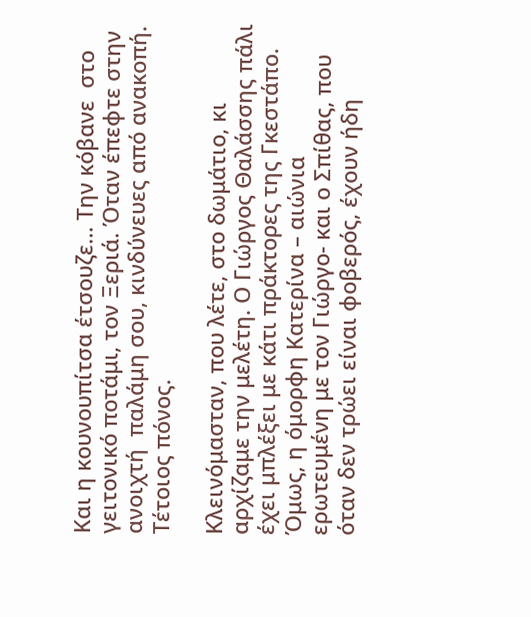Και η κουνουπίτσα έτσουζε… Την κόβανε  στο γειτονικό ποτάμι, τον Ξεριά. Όταν έπεφτε στην ανοιχτή  παλάμη σου, κινδύνευες από ανακοπή. Τέτοιος πόνος.

Κλεινόμασταν, που λέτε, στο δωμάτιο, κι αρχίζαμε την μελέτη. Ο Γιώργος Θαλάσσης πάλι έχει μπλέξει με κάτι πράκτορες της Γκεστάπο. Όμως, η όμορφη Κατερίνα – αιώνια ερωτευμένη με τον Γιώργο- και ο Σπίθας, που όταν δεν τρώει είναι φοβερός, έχουν ήδη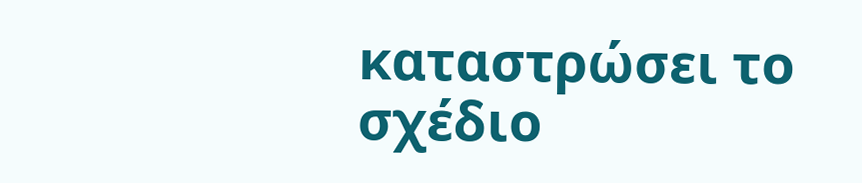καταστρώσει το σχέδιο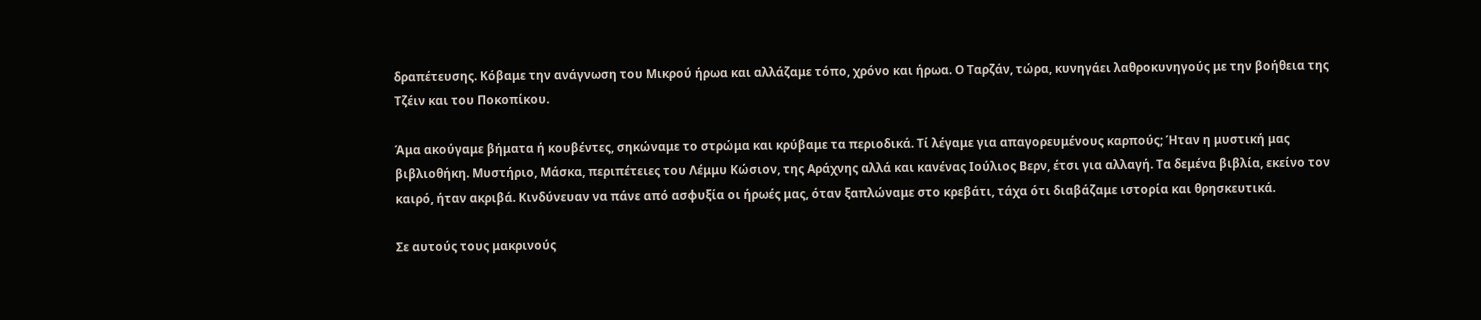δραπέτευσης. Κόβαμε την ανάγνωση του Μικρού ήρωα και αλλάζαμε τόπο, χρόνο και ήρωα. Ο Ταρζάν, τώρα, κυνηγάει λαθροκυνηγούς με την βοήθεια της Τζέιν και του Ποκοπίκου.

Άμα ακούγαμε βήματα ή κουβέντες, σηκώναμε το στρώμα και κρύβαμε τα περιοδικά. Τί λέγαμε για απαγορευμένους καρπούς; Ήταν η μυστική μας βιβλιοθήκη. Μυστήριο, Μάσκα, περιπέτειες του Λέμμυ Κώσιον, της Αράχνης αλλά και κανένας Ιούλιος Βερν, έτσι για αλλαγή. Τα δεμένα βιβλία, εκείνο τον καιρό, ήταν ακριβά. Κινδύνευαν να πάνε από ασφυξία οι ήρωές μας, όταν ξαπλώναμε στο κρεβάτι, τάχα ότι διαβάζαμε ιστορία και θρησκευτικά.

Σε αυτούς τους μακρινούς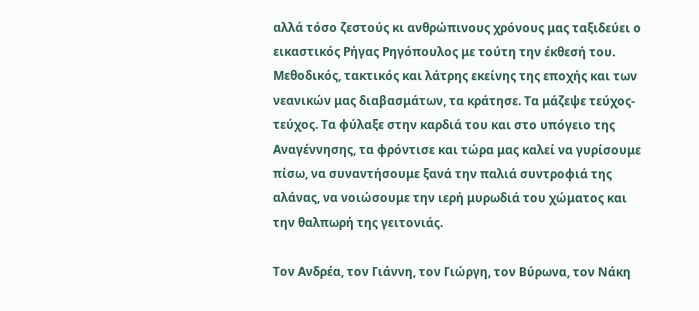αλλά τόσο ζεστούς κι ανθρώπινους χρόνους μας ταξιδεύει ο εικαστικός Ρήγας Ρηγόπουλος με τούτη την έκθεσή του. Μεθοδικός, τακτικός και λάτρης εκείνης της εποχής και των νεανικών μας διαβασμάτων, τα κράτησε. Τα μάζεψε τεύχος- τεύχος. Τα φύλαξε στην καρδιά του και στο υπόγειο της Αναγέννησης, τα φρόντισε και τώρα μας καλεί να γυρίσουμε πίσω, να συναντήσουμε ξανά την παλιά συντροφιά της αλάνας, να νοιώσουμε την ιερή μυρωδιά του χώματος και την θαλπωρή της γειτονιάς.

Τον Ανδρέα, τον Γιάννη, τον Γιώργη, τον Βύρωνα, τον Νάκη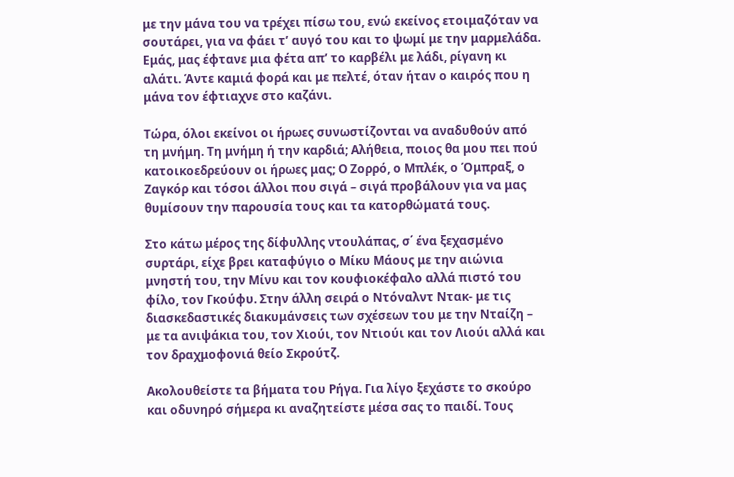με την μάνα του να τρέχει πίσω του, ενώ εκείνος ετοιμαζόταν να σουτάρει, για να φάει τ’ αυγό του και το ψωμί με την μαρμελάδα. Εμάς, μας έφτανε μια φέτα απ’ το καρβέλι με λάδι, ρίγανη κι αλάτι. Άντε καμιά φορά και με πελτέ, όταν ήταν ο καιρός που η μάνα τον έφτιαχνε στο καζάνι.

Τώρα, όλοι εκείνοι οι ήρωες συνωστίζονται να αναδυθούν από τη μνήμη. Τη μνήμη ή την καρδιά; Αλήθεια, ποιος θα μου πει πού κατοικοεδρεύουν οι ήρωες μας; Ο Ζορρό, ο Μπλέκ, ο Όμπραξ, ο Ζαγκόρ και τόσοι άλλοι που σιγά – σιγά προβάλουν για να μας θυμίσουν την παρουσία τους και τα κατορθώματά τους.

Στο κάτω μέρος της δίφυλλης ντουλάπας, σ΄ ένα ξεχασμένο συρτάρι, είχε βρει καταφύγιο ο Μίκυ Μάους με την αιώνια μνηστή του, την Μίνυ και τον κουφιοκέφαλο αλλά πιστό του φίλο, τον Γκούφυ. Στην άλλη σειρά ο Ντόναλντ Ντακ- με τις διασκεδαστικές διακυμάνσεις των σχέσεων του με την Νταίζη – με τα ανιψάκια του, τον Χιούι, τον Ντιούι και τον Λιούι αλλά και τον δραχμοφονιά θείο Σκρούτζ.

Ακολουθείστε τα βήματα του Ρήγα. Για λίγο ξεχάστε το σκούρο και οδυνηρό σήμερα κι αναζητείστε μέσα σας το παιδί. Τους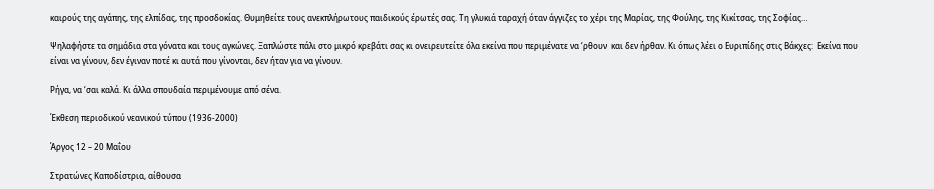καιρούς της αγάπης, της ελπίδας, της προσδοκίας. Θυμηθείτε τους ανεκπλήρωτους παιδικούς έρωτές σας. Τη γλυκιά ταραχή όταν άγγιζες το χέρι της Μαρίας, της Φούλης, της Κικίτσας, της Σοφίας…

Ψηλαφήστε τα σημάδια στα γόνατα και τους αγκώνες. Ξαπλώστε πάλι στο μικρό κρεβάτι σας κι ονειρευτείτε όλα εκείνα που περιμένατε να ‘ρθουν  και δεν ήρθαν. Κι όπως λέει ο Ευριπίδης στις Βάκχες:  Εκείνα που είναι να γίνουν, δεν έγιναν ποτέ κι αυτά που γίνονται, δεν ήταν για να γίνουν.

Ρήγα, να ‘σαι καλά. Κι άλλα σπουδαία περιμένουμε από σένα.

Έκθεση περιοδικού νεανικού τύπου (1936-2000)

Άργος 12 – 20 Μαΐου

Στρατώνες Καποδίστρια, αίθουσα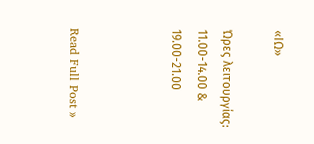«ΙΩ»

Ώρες λειτουργίας: 11.00-14.00 & 19.00-21.00



Read Full Post »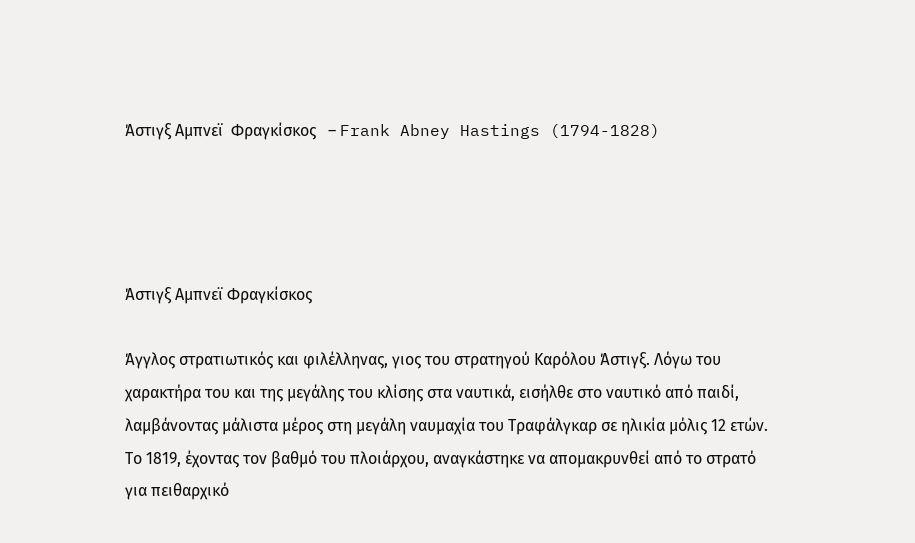Άστιγξ Αμπνεϊ  Φραγκίσκος   – Frank Abney Hastings (1794-1828)




Άστιγξ Αμπνεϊ Φραγκίσκος

Άγγλος στρατιωτικός και φιλέλληνας, γιος του στρατηγού Καρόλου Άστιγξ. Λόγω του χαρακτήρα του και της μεγάλης του κλίσης στα ναυτικά, εισήλθε στο ναυτικό από παιδί, λαμβάνοντας μάλιστα μέρος στη μεγάλη ναυμαχία του Τραφάλγκαρ σε ηλικία μόλις 12 ετών. Το 1819, έχοντας τον βαθμό του πλοιάρχου, αναγκάστηκε να απομακρυνθεί από το στρατό για πειθαρχικό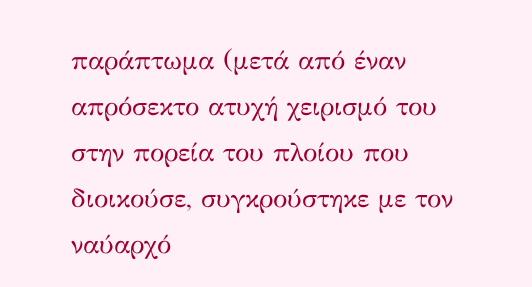παράπτωμα (μετά από έναν απρόσεκτο ατυχή χειρισμό του στην πορεία του πλοίου που διοικούσε, συγκρούστηκε με τον ναύαρχό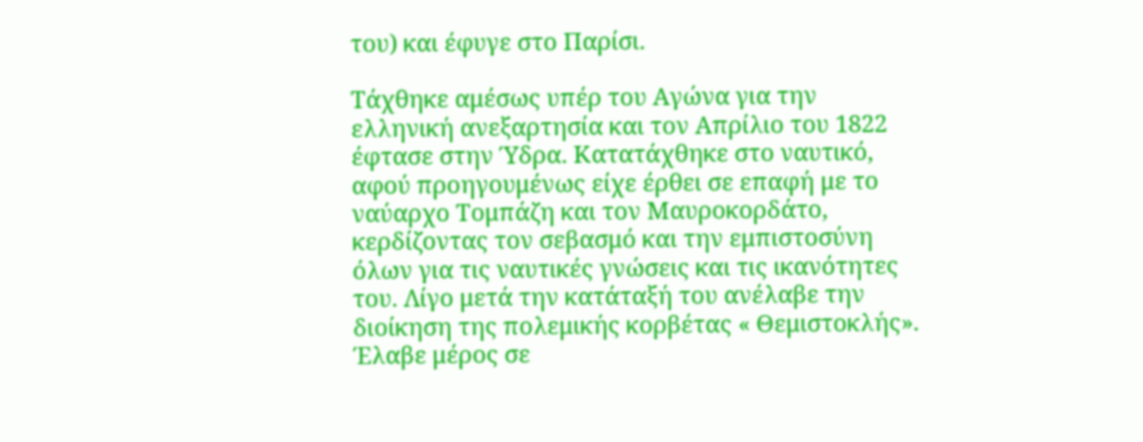του) και έφυγε στο Παρίσι.

Τάχθηκε αμέσως υπέρ του Αγώνα για την ελληνική ανεξαρτησία και τον Απρίλιο του 1822 έφτασε στην Ύδρα. Κατατάχθηκε στο ναυτικό, αφού προηγουμένως είχε έρθει σε επαφή με το ναύαρχο Τομπάζη και τον Μαυροκορδάτο, κερδίζοντας τον σεβασμό και την εμπιστοσύνη όλων για τις ναυτικές γνώσεις και τις ικανότητες του. Λίγο μετά την κατάταξή του ανέλαβε την διοίκηση της πολεμικής κορβέτας « Θεμιστοκλής». Έλαβε μέρος σε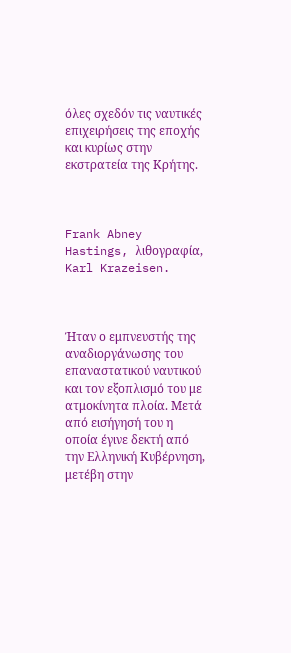όλες σχεδόν τις ναυτικές επιχειρήσεις της εποχής και κυρίως στην εκστρατεία της Κρήτης.



Frank Abney Hastings, λιθογραφία, Karl Krazeisen.



Ήταν ο εμπνευστής της αναδιοργάνωσης του επαναστατικού ναυτικού και τον εξοπλισμό του με ατμοκίνητα πλοία. Μετά από εισήγησή του η οποία έγινε δεκτή από την Ελληνική Κυβέρνηση, μετέβη στην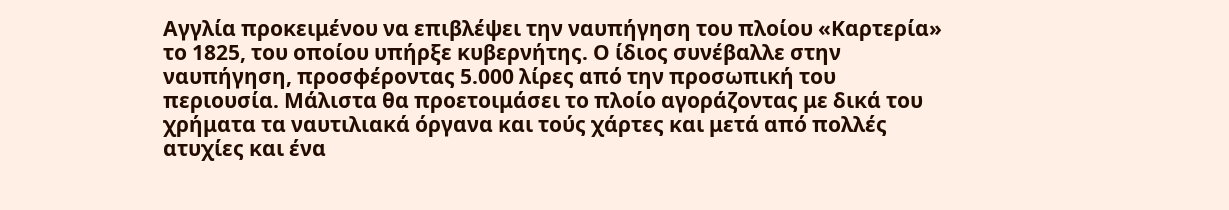Αγγλία προκειμένου να επιβλέψει την ναυπήγηση του πλοίου «Καρτερία» το 1825, του οποίου υπήρξε κυβερνήτης. Ο ίδιος συνέβαλλε στην ναυπήγηση, προσφέροντας 5.000 λίρες από την προσωπική του περιουσία. Μάλιστα θα προετοιμάσει το πλοίο αγοράζοντας με δικά του χρήματα τα ναυτιλιακά όργανα και τούς χάρτες και μετά από πολλές ατυχίες και ένα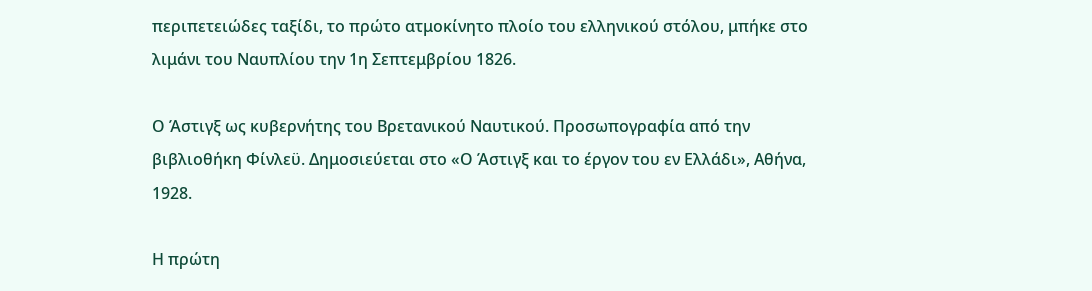περιπετειώδες ταξίδι, το πρώτο ατμοκίνητο πλοίο του ελληνικού στόλου, μπήκε στο λιμάνι του Ναυπλίου την 1η Σεπτεμβρίου 1826.

Ο Άστιγξ ως κυβερνήτης του Βρετανικού Ναυτικού. Προσωπογραφία από την βιβλιοθήκη Φίνλεϋ. Δημοσιεύεται στο «Ο Άστιγξ και το έργον του εν Ελλάδι», Αθήνα, 1928.

Η πρώτη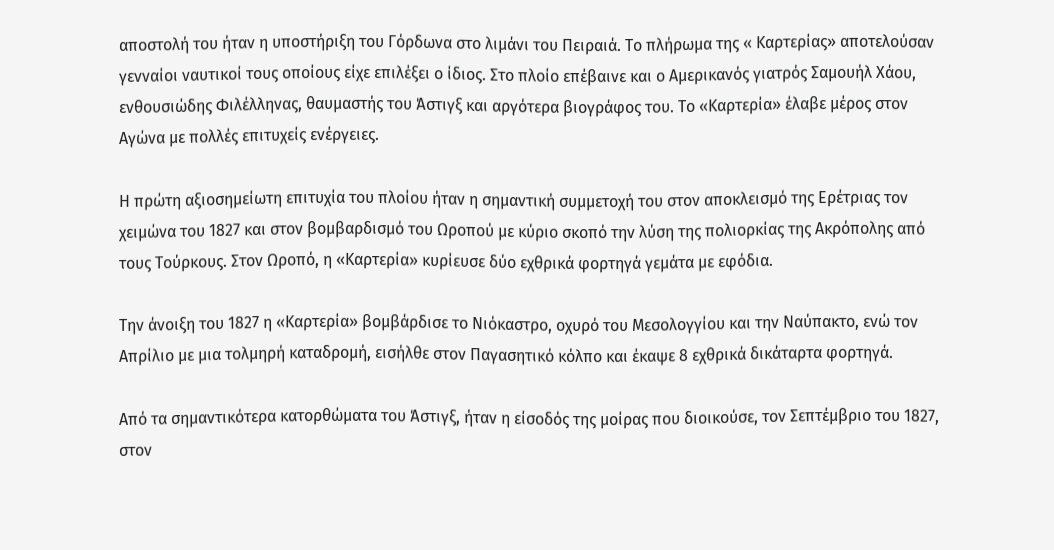αποστολή του ήταν η υποστήριξη του Γόρδωνα στο λιμάνι του Πειραιά. Το πλήρωμα της « Καρτερίας» αποτελούσαν γενναίοι ναυτικοί τους οποίους είχε επιλέξει ο ίδιος. Στο πλοίο επέβαινε και ο Αμερικανός γιατρός Σαμουήλ Χάου, ενθουσιώδης Φιλέλληνας, θαυμαστής του Άστιγξ και αργότερα βιογράφος του. Το «Καρτερία» έλαβε μέρος στον Αγώνα με πολλές επιτυχείς ενέργειες.

Η πρώτη αξιοσημείωτη επιτυχία του πλοίου ήταν η σημαντική συμμετοχή του στον αποκλεισμό της Ερέτριας τον χειμώνα του 1827 και στον βομβαρδισμό του Ωροπού με κύριο σκοπό την λύση της πολιορκίας της Ακρόπολης από τους Τούρκους. Στον Ωροπό, η «Καρτερία» κυρίευσε δύο εχθρικά φορτηγά γεμάτα με εφόδια.

Την άνοιξη του 1827 η «Καρτερία» βομβάρδισε το Νιόκαστρο, οχυρό του Μεσολογγίου και την Ναύπακτο, ενώ τον Απρίλιο με μια τολμηρή καταδρομή, εισήλθε στον Παγασητικό κόλπο και έκαψε 8 εχθρικά δικάταρτα φορτηγά.

Από τα σημαντικότερα κατορθώματα του Άστιγξ, ήταν η είσοδός της μοίρας που διοικούσε, τον Σεπτέμβριο του 1827,  στον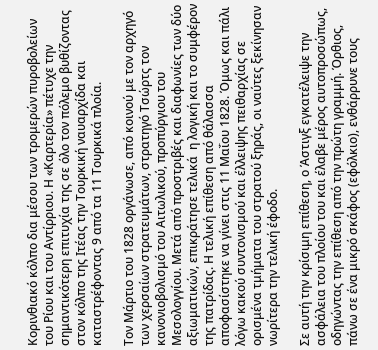Κορινθιακό κόλπο δια μέσου των τρομερών πυροβολείων του Ρίου και του Αντίρριου. Η «Καρτερία» πέτυχε την σημαντικότερη επιτυχία της σε όλο τον πόλεμο βυθίζοντας στον κόλπο της Ιτέας την Τουρκική ναυαρχίδα και καταστρέφοντας 9 από τα 11 Τουρκικά πλοία.

Τον Μάρτιο του 1828 οργάνωσε, από κοινού με τον αρχηγό των χερσαίων στρατευμάτων, στρατηγό Τσώρτς τον κανονιοβολισμό του Αιτωλικού, προπύργιου του Μεσολογγίου. Μετά από προστριβές και διαφωνίες των δύο αξιωματικών, επικράτησε τελικά  η λογική και το συμφέρον της πατρίδας. Η τελική επίθεση από θάλασσα αποφασίστηκε να γίνει στις 11 Μαΐου 1828. Όμως και πάλι λόγω κακού συντονισμού και έλλειψης πειθαρχίας σε ορισμένα τμήματα του στρατού ξηράς, οι ναύτες ξεκίνησαν νωρίτερα την τελική έφοδο.

Σε αυτή την κρίσιμη επίθεση, ο Άστιγξ εγκατέλειψε την ασφάλεια του πλοίου του και έλαβε μέρος αυτοπροσώπως, οδηγώντας την επίθεση από την πρώτη γραμμή. Όρθιος, πάνω σε ένα μικρό σκάφος (εφόλκιο), ενθάρρυνε τους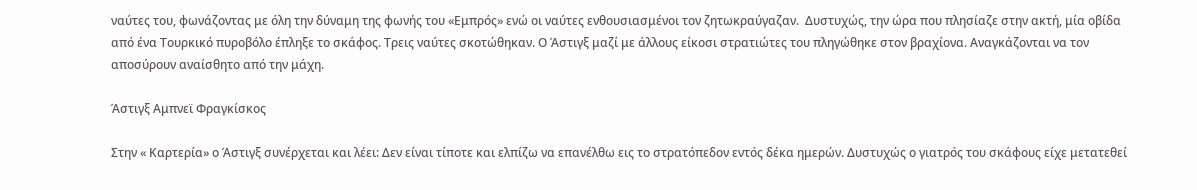ναύτες του, φωνάζοντας με όλη την δύναμη της φωνής του «Εμπρός» ενώ οι ναύτες ενθουσιασμένοι τον ζητωκραύγαζαν.  Δυστυχώς, την ώρα που πλησίαζε στην ακτή, μία οβίδα από ένα Τουρκικό πυροβόλο έπληξε το σκάφος. Τρεις ναύτες σκοτώθηκαν. Ο Άστιγξ μαζί με άλλους είκοσι στρατιώτες του πληγώθηκε στον βραχίονα. Αναγκάζονται να τον αποσύρουν αναίσθητο από την μάχη.

Άστιγξ Αμπνεϊ Φραγκίσκος

Στην « Καρτερία» ο Άστιγξ συνέρχεται και λέει: Δεν είναι τίποτε και ελπίζω να επανέλθω εις το στρατόπεδον εντός δέκα ημερών. Δυστυχώς ο γιατρός του σκάφους είχε μετατεθεί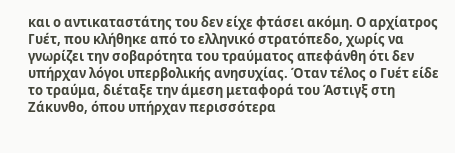και ο αντικαταστάτης του δεν είχε φτάσει ακόμη. Ο αρχίατρος Γυέτ, που κλήθηκε από το ελληνικό στρατόπεδο, χωρίς να γνωρίζει την σοβαρότητα του τραύματος απεφάνθη ότι δεν υπήρχαν λόγοι υπερβολικής ανησυχίας. Όταν τέλος ο Γυέτ είδε το τραύμα, διέταξε την άμεση μεταφορά του Άστιγξ στη Ζάκυνθο, όπου υπήρχαν περισσότερα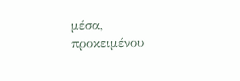μέσα, προκειμένου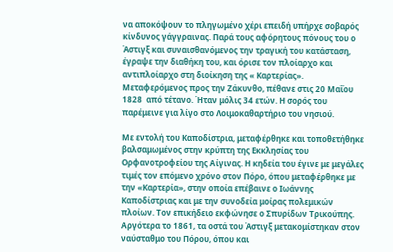να αποκόψουν το πληγωμένο χέρι επειδή υπήρχε σοβαρός κίνδυνος γάγγραινας. Παρά τους αφόρητους πόνους του ο Άστιγξ και συναισθανόμενος την τραγική του κατάσταση, έγραψε την διαθήκη του, και όρισε τον πλοίαρχο και αντιπλοίαρχο στη διοίκηση της « Καρτερίας». Μεταφερόμενος προς την Ζάκυνθο, πέθανε στις 20 Μαΐου 1828  από τέτανο. Ήταν μόλις 34 ετών. Η σορός του παρέμεινε για λίγο στο Λοιμοκαθαρτήριο του νησιού.

Με εντολή του Καποδίστρια, μεταφέρθηκε και τοποθετήθηκε βαλσαμωμένος στην κρύπτη της Εκκλησίας του Ορφανοτροφείου της Αίγινας. Η κηδεία του έγινε με μεγάλες τιμές τον επόμενο χρόνο στον Πόρο, όπου μεταφέρθηκε με την «Καρτερία», στην οποία επέβαινε ο Ιωάννης Καποδίστριας και με την συνοδεία μοίρας πολεμικών πλοίων. Τον επικήδειο εκφώνησε ο Σπυρίδων Τρικούπης. Αργότερα το 1861, τα οστά του Άστιγξ μετακομίστηκαν στον ναύσταθμο του Πόρου, όπου και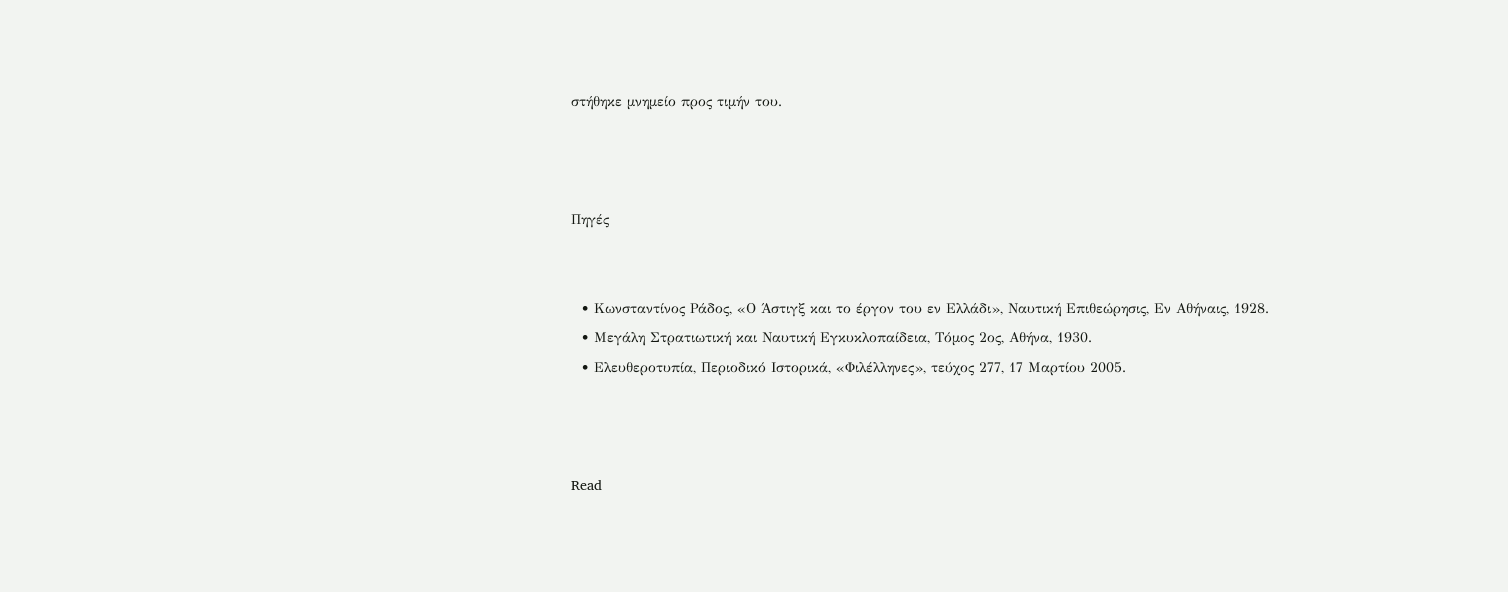στήθηκε μνημείο προς τιμήν του.



Πηγές


  • Κωνσταντίνος Ράδος, «Ο Άστιγξ και το έργον του εν Ελλάδι», Ναυτική Επιθεώρησις, Εν Αθήναις, 1928.
  • Μεγάλη Στρατιωτική και Ναυτική Εγκυκλοπαίδεια, Τόμος 2ος, Αθήνα, 1930.
  • Ελευθεροτυπία, Περιοδικό Ιστορικά, «Φιλέλληνες», τεύχος 277, 17 Μαρτίου 2005.



Read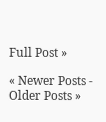Full Post »

« Newer Posts - Older Posts »